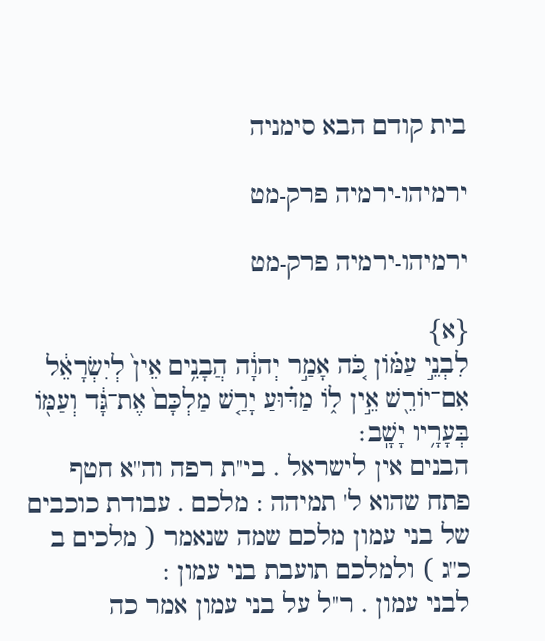בית קודם הבא סימניה

ירמיהו-ירמיה פרק-מט

ירמיהו-ירמיה פרק-מט

{א}
לִבְנֵ֣י עַמּ֗וֹן כֹּ֚ה אָמַ֣ר יְהוָ֔ה הֲבָנִ֥ים אֵין֙ לְיִשְׂרָאֵ֔ל אִם־יוֹרֵ֖שׁ אֵ֣ין ל֑וֹ מַדּ֗וּעַ יָרַ֤שׁ מַלְכָּם֙ אֶת־גָּ֔ד וְעַמּ֖וֹ בְּעָרָ֥יו יָשָֽׁב׃
הבנים אין לישראל . בי''ת רפה וה''א חטף פתח שהוא ל' תמיהה : מלכם . עבודת כוכבים של בני עמון מלכם שמה שנאמר ( מלכים ב כ''ג ) ולמלכם תועבת בני עמון :
לבני עמון . ר''ל על בני עמון אמר כה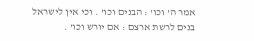אמר ה' וכו' : הבנים וכו' . וכי אין לישראל בנים לרשת ארצם : אם יורש וכו' .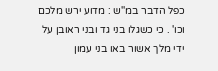כפל הדבר במ''ש : מדוע ירש מלכם וכו' . כי כשגלו בני גד ובני ראובן על ידי מלך אשור באו בני עמון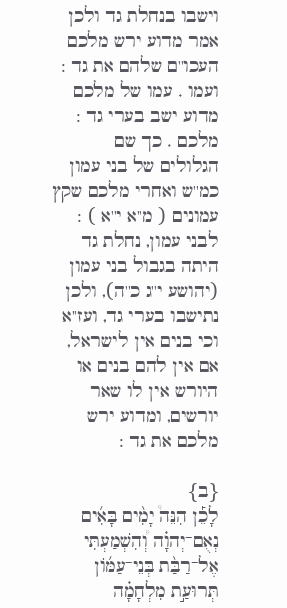וישבו בנחלת גד ולכן אמר מדוע ירש מלכם העכו''ם שלהם את גד : ועמו . עמו של מלכם מדוע ישב בערי גד :
מלכם . כך שם הגלולים של בני עמון כמ''ש ואחרי מלכם שקץ עמונים ( מ''א י''א ) :
לבני עמון, נחלת גד היתה בגבול בני עמון (יהושע י''ג כ''ה), ולכן נתישבו בערי גד, ועז''א וכי בנים אין לישראל, אם אין להם בנים או היורש אין לו שאר יורשים, ומדוע ירש מלכם את גד :

{ב}
לָכֵ֡ן הִנֵּה֩ יָמִ֨ים בָּאִ֜ים נְאֻם־יְהוָ֗ה וְ֠הִשְׁמַעְתִּי אֶל־רַבַּ֨ת בְּנֵי־עַמּ֜וֹן תְּרוּעַ֣ת מִלְחָמָ֗ה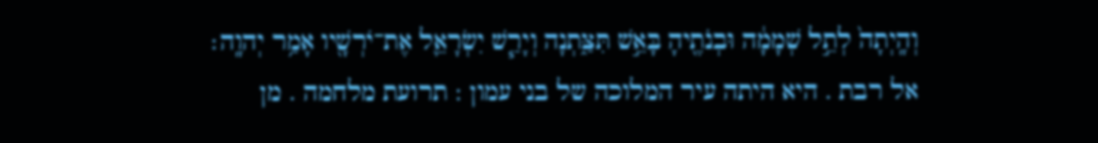וְהָֽיְתָה֙ לְתֵ֣ל שְׁמָמָ֔ה וּבְנֹתֶ֖יהָ בָּאֵ֣שׁ תִּצַּ֑תְנָה וְיָרַ֧שׁ יִשְׂרָאֵ֛ל אֶת־יֹרְשָׁ֖יו אָמַ֥ר יְהוָֽה׃
אל רבת . היא היתה עיר המלוכה של בני עמון : תרועת מלחמה . מן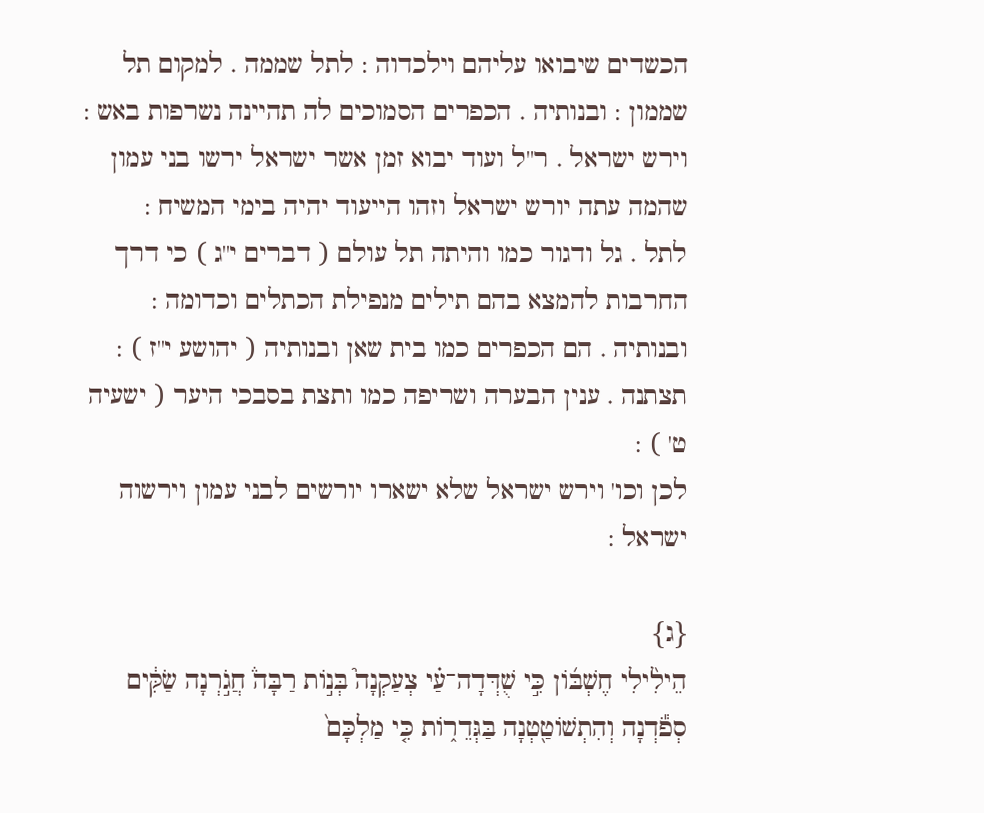הכשדים שיבואו עליהם וילכדוה : לתל שממה . למקום תל שממון : ובנותיה . הכפרים הסמוכים לה תהיינה נשרפות באש : וירש ישראל . ר''ל ועוד יבוא זמן אשר ישראל ירשו בני עמון שהמה עתה יורש ישראל וזהו הייעוד יהיה בימי המשיח :
לתל . גל ודגור כמו והיתה תל עולם ( דברים י''ג ) כי דרך החרבות להמצא בהם תילים מנפילת הכתלים וכדומה : ובנותיה . הם הכפרים כמו בית שאן ובנותיה ( יהושע י''ז ) : תצתנה . ענין הבערה ושריפה כמו ותצת בסבכי היער ( ישעיה ט' ) :
לכן וכו' וירש ישראל שלא ישארו יורשים לבני עמון וירשוה ישראל :

{ג}
הֵילִ֨ילִי חֶשְׁבּ֜וֹן כִּ֣י שֻׁדְּדָה־עַ֗י צְעַקְנָה֮ בְּנ֣וֹת רַבָּה֒ חֲגֹ֣רְנָה שַׂקִּ֔ים סְפֹ֕דְנָה וְהִתְשׁוֹטַ֖טְנָה בַּגְּדֵר֑וֹת כִּ֤י מַלְכָּם֙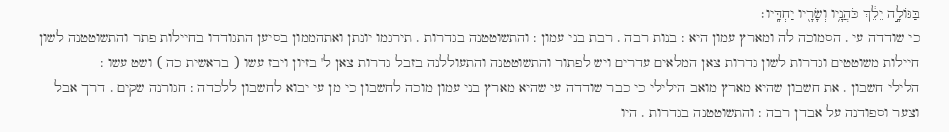בַּגּוֹלָ֣ה יֵלֵ֔ךְ כֹּהֲנָ֥יו וְשָׂרָ֖יו יַחְדָּֽיו׃
כי שודדה עי . הסמוכה לה ומארץ עמון היא : בנות רבה . רבת בני עמון : והתשוטטנה בגדרות . תירגמו יונתן ואתהממון בסיען התגודדו בחיילות פתר והתשוטטנה לשון חיילות משוטטים וגדרות לשון גדרות צאן המלאים עדרים ויש לפתור והתשוטטנה והתעוללנה בזבל גדרות צאן ל' בזיון ויבז עשו ( בראשית כה ) ושט עשו :
הלילי חשבון . את חשבון שהיא מארץ מואב הילילי כי כבר שודדה עי שהיא מארץ בני עמון מוכה לחשבון כי מן עי יבוא לחשבון ללכדה : חגורנה שקים . דרך אבל וצער וספודנה על אבדן רבה : והתשוטטנה בגדרות . היו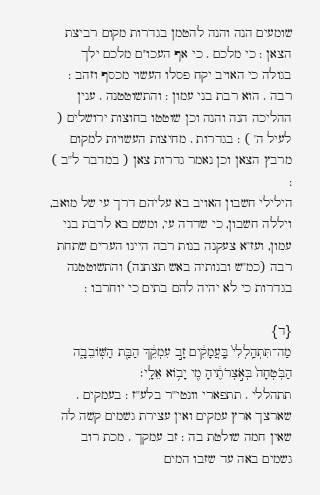שומעים הנה והנה להטמן בגדרות מקום רביצת הצאן : כי מלכם . כי אף העכו''ם מלכם ילך בגולה כי האויב יקח פסלו העשוי מכסף וזהב :
רבה . הוא רבת בני עמון : והתשוטטנה . ענין ההליכה הנה והנה וכן שוטטו בחוצות ירושלים ( לעיל ה' ) : בגדרות . מחיצות העשויות למקום מרבץ הצאן וכן נאמר גדרות צאן ( במדבר ל''ב ) :
הילילי חשבון האויב בא עליהם דרך עי של מואב, ויללה חשבון, כי שדדה עי, ומשם בא לרבת בני עמון, ועז''א צעקנה בנות רבה היינו הערים שתחת רבה (כמ''ש ובנותיה באש תצתנה) והתשוטטנה בגדרות כי לא יהיה להם בתים כי יוחרבו :

{ד}
מַה־תִּתְהַֽלְלִי֙ בָּֽעֲמָקִ֔ים זָ֣ב עִמְקֵ֔ךְ הַבַּ֖ת הַשּֽׁוֹבֵבָ֑ה הַבֹּֽטְחָה֙ בְּאֹ֣צְרֹתֶ֔יהָ מִ֖י יָב֥וֹא אֵלָֽי׃
תתהללי . תתפארי וונטי''ר בלע''ז : בעמקים . שארצך ארץ עמקים ואין עצירת גשמים קשה לה שאין חמה שולטת בה : זב עמקך . מכת רוב גשמים באה עד שזבו המים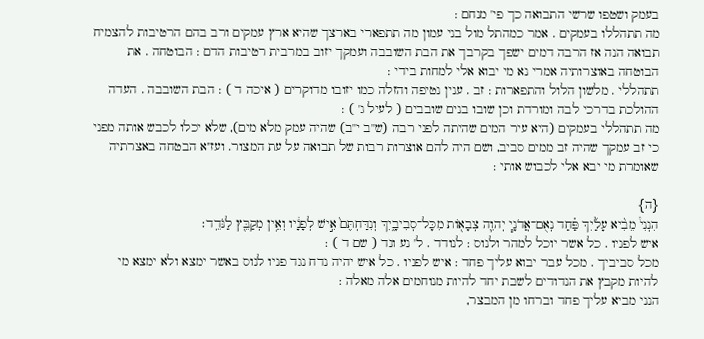בעמק ושטפו שרשי התבואה כך פי' מנחם :
מה תתהללו בעמקים . אמר כמהתל מול בני עמון מה תתפארי בארצך שהיא ארץ עמקים ורב בהם הרטיבות להצמיח תבואה הנה אז הרבה דמים ישפך בקרבך את הבת השובבה ועמקך יזוב במרבית רטיבות הדם : הבוטחה . את הבוטחה באוצרותיה אמרי נא מי יבוא אלי למחות בידי :
תתהללי . מלשון הלול והתפארות : זב . ענין נטיפה והזלה כמו יזובו מדוקרים ( איכה ד ) : הבת השובבה . העדה ההולכת בדרכי לבה ומורדת וכן שובו בנים שובבים ( לעיל ג' ) :
מה תתהללי בעמקים (היא עיר המים שהיתה לפני רבה (ש''ב י''ב) שהיה עמק מלא מים), שלא יכלו לכבש אותה מפני כי זב עמקך שהיה זב ממים סביב, ושם היה להם אוצרות רבות של תבואה על עת המצור. ועז''א הבטחה באצרתיה שאומרת מי יבא אלי לכבוש אותי :

{ה}
הִנְנִי֩ מֵבִ֨יא עָלַ֜יִךְ פַּ֗חַד נְאֻם־אֲדֹנָ֧י יְהוִ֛ה צְבָא֖וֹת מִכָּל־סְבִיבָ֑יִךְ וְנִדַּחְתֶּם֙ אִ֣ישׁ לְפָנָ֔יו וְאֵ֥ין מְקַבֵּ֖ץ לַנֹּדֵֽד׃
איש לפניו . כל אשר יוכל למהר ולנוס : לנודד . ל' נע ונד ( שם ד ) :
מכל סביביך . מכל עבר יבוא עליך פחד : איש לפניו . כל איש יהיה נדח נגד פניו לנוס באשר ימצא ולא ימצא מי להיות מקבץ את הנדודים לשבת יחד להיות מנוחמים אלה מאלה :
הנני מביא עליך פחד וברחו מן המבצר,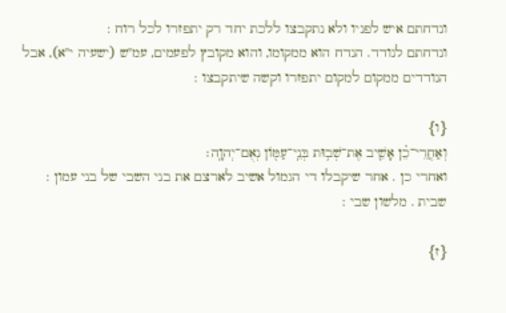ונדחתם איש לפניו ולא נתקבצו ללכת יחד רק יתפזרו לכל רוח :
ונדחתם לנודד. הנדח הוא ממקומו, והוא מקובץ לפעמים, עמ''ש (ישעיה י''א), אבל הנודדים ממקום למקום יתפזרו וקשה שיתקבצו :

{ו}
וְאַחֲרֵי־כֵ֗ן אָשִׁ֛יב אֶת־שְׁב֥וּת בְּנֵֽי־עַמּ֖וֹן נְאֻם־יְהוָֽה׃
ואחרי כן . אחר שיקבלו די הגמול אשיב לארצם את בני השבי של בני עמון :
שבית . מלשון שבי :

{ז}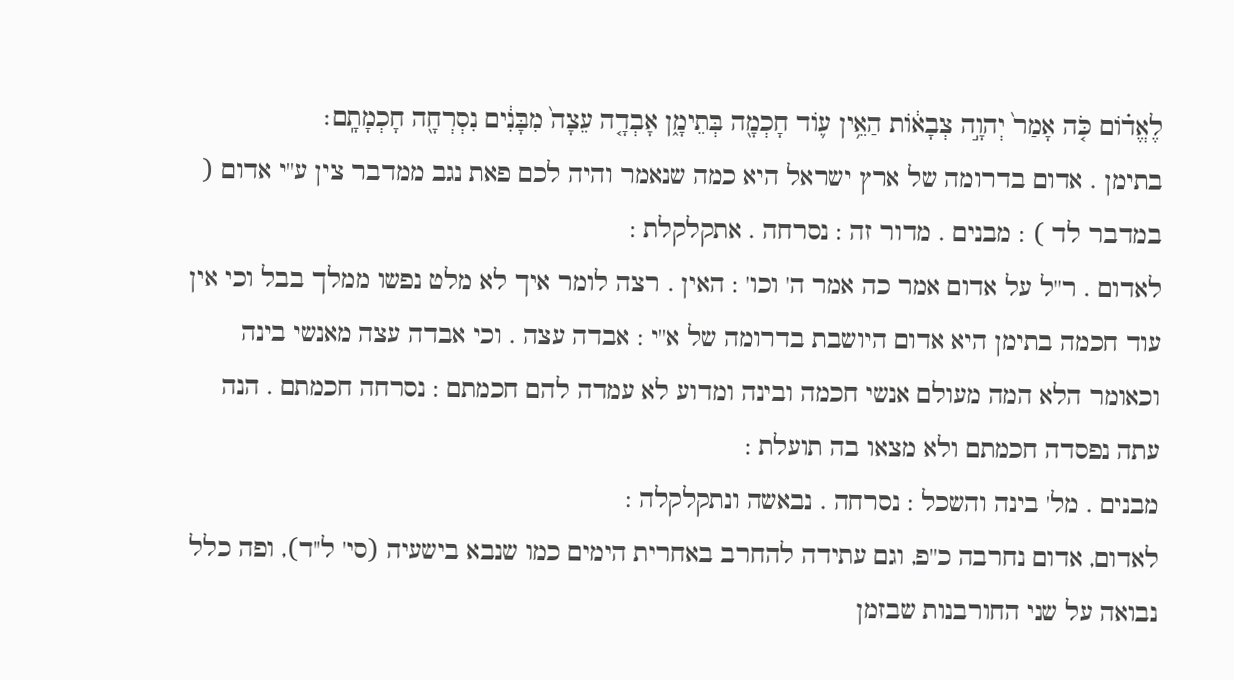לֶאֱד֗וֹם כֹּ֤ה אָמַר֙ יְהוָ֣ה צְבָא֔וֹת הַאֵ֥ין ע֛וֹד חָכְמָ֖ה בְּתֵימָ֑ן אָבְדָ֤ה עֵצָה֙ מִבָּנִ֔ים נִסְרְחָ֖ה חָכְמָתָֽם׃
בתימן . אדום בדרומה של ארץ ישראל היא כמה שנאמר והיה לכם פאת נגב ממדבר צין ע''י אדום ( במדבר לד ) : מבנים . מדור זה : נסרחה . אתקלקלת :
לאדום . ר''ל על אדום אמר כה אמר ה' וכו' : האין . רצה לומר איך לא מלט נפשו ממלך בבל וכי אין עוד חכמה בתימן היא אדום היושבת בדרומה של א''י : אבדה עצה . וכי אבדה עצה מאנשי בינה וכאומר הלא המה מעולם אנשי חכמה ובינה ומדוע לא עמדה להם חכמתם : נסרחה חכמתם . הנה עתה נפסדה חכמתם ולא מצאו בה תועלת :
מבנים . מל' בינה והשכל : נסרחה . נבאשה ונתקלקלה :
לאדום, אדום נחרבה כ''פ, וגם עתידה להחרב באחרית הימים כמו שנבא בישעיה (סי' ל''ד), ופה כלל נבואה על שני החורבנות שבזמן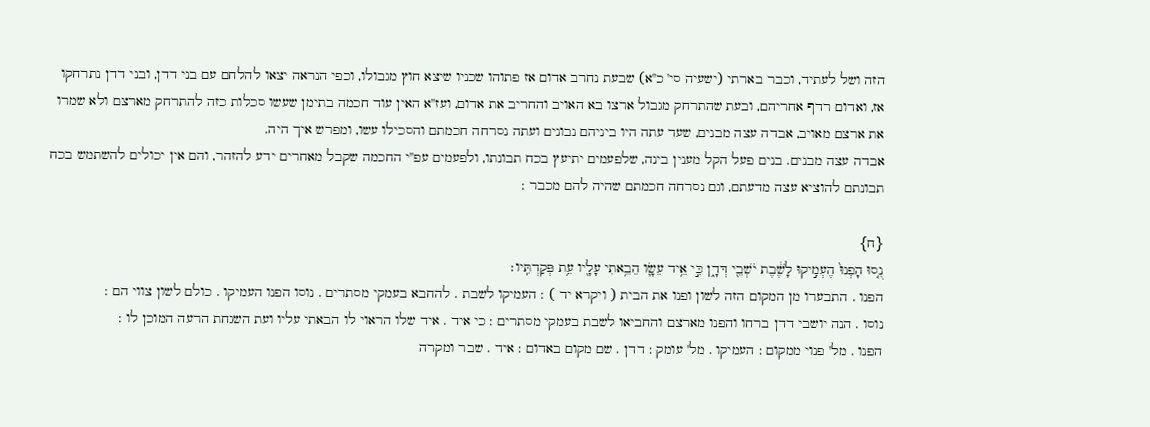הזה ושל לעתיד, וכבר בארתי (ישעיה סי' כ''א) שבעת נחרב אדום אז פתוהו שכניו שיצא חוץ מגבולו, וכפי הנראה יצאו להלחם עם בני דדן, ובני דדן נתרחקו אז, ואדום רדף אחריהם, ובעת שהתרחק מגבול ארצו בא האויב והחריב את אדום, ועז''א האין עוד חכמה בתימן שעשו סכלות כזה להתרחק מארצם ולא שמרו את ארצם מאויב, אבדה עצה מבנים, שעד עתה היו ביניהם נבונים ועתה נסרחה חכמתם והסכילו עשו, ומפרש איך היה.
אבדה עצה מבנים. בנים פעל הקל מענין בינה, שלפעמים יתיעץ בכח תבונתו, ולפעמים עפ''י החכמה שקבל מאחרים ידע להזהר, והם אין יכולים להשתמש בכח תבונתם להוציא עצה מדעתם, וגם נסרחה חכמתם שהיה להם מכבר :

{ח}
נֻ֤סוּ הָפְנוּ֙ הֶעְמִ֣יקוּ לָשֶׁ֔בֶת יֹשְׁבֵ֖י דְּדָ֑ן כִּ֣י אֵ֥יד עֵשָׂ֛ו הֵבֵ֥אתִי עָלָ֖יו עֵ֥ת פְּקַדְתִּֽיו׃
הפנו . התבערו מן המקום הזה לשון ופנו את הבית ( ויקרא יד ) : העמיקו לשבת . להחבא בעמקי מסתרים . נוסו הפנו העמיקו . כולם לשון צווי הם :
נוסו . הנה יושבי דדן ברחו והפנו מארצם והחביאו לשבת בעמקי מסתרים : כי איד . איד שלו הראוי לו הבאתי עליו ועת השגחת הרעה המוכן לו :
הפנו . מל' פנוי ממקום : העמיקו . מל' עומק : דדן . שם מקום באדום : איד . שבר ומקרה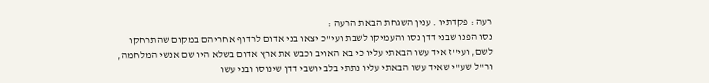רעה : פקדתיו . ענין השגחת הבאת הרעה :
נסו הפנו שבני דדן נסו והעמיקו לשבת ועי''כ יצאו בני אדום לרדוף אחריהם במקום שהתרחקו לשם, ועי''ז איד עשו הבאתי עליו כי בא האויב וכבש את ארץ אדום בשלא היו שם אנשי המלחמה, ור''ל שע''י שאיד עשו הבאתי עליו נתתי בלב יושבי דדן שינוסו ובני עשו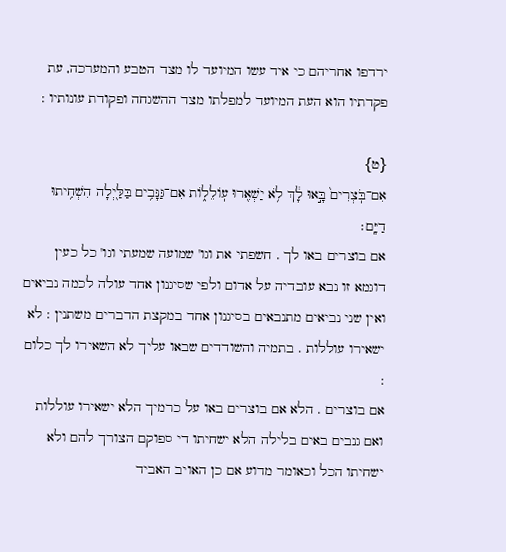ירדפו אחריהם כי איד עשו המיועד לו מצד הטבע והמערכה, עת פקדתיו הוא העת המיועד למפלתו מצד ההשגחה ופקודת עונותיו :

{ט}
אִם־בֹּֽצְרִים֙ בָּ֣אוּ לָ֔ךְ לֹ֥א יַשְׁאִ֖רוּ עֽוֹלֵל֑וֹת אִם־גַּנָּבִ֥ים בַּלַּ֖יְלָה הִשְׁחִ֥יתוּ דַיָּֽם׃
אם בוצרים באו לך . חשפתי את וגו' שמועה שמעתי וגו' כל כעין דוגמא זו נבא עובדיה על אדום ולפי שסיגנון אחד עולה לכמה נביאים ואין שני נביאים מתנבאים בסיגנון אחד במקצת הדברים משתנין : לא ישאירו עוללות . בתמיה והשודדים שבאו עליך לא השאירו לך כלום :
אם בוצרים . הלא אם בוצרים באו על כרמיך הלא ישאירו עוללות ואם גנבים באים בלילה הלא ישחיתו די ספוקם הצורך להם ולא ישחיתו הכל וכאומר מדוע אם כן האויב האביד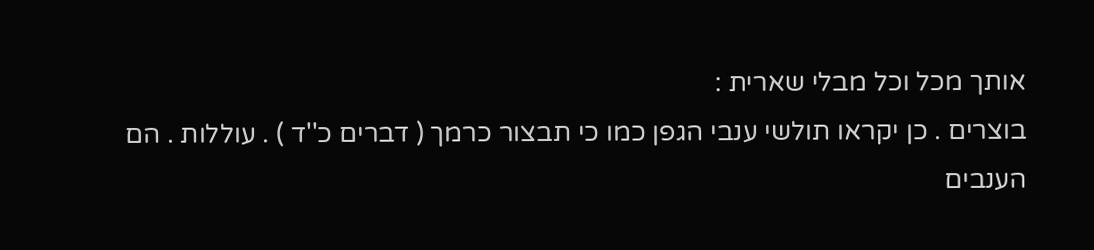אותך מכל וכל מבלי שארית :
בוצרים . כן יקראו תולשי ענבי הגפן כמו כי תבצור כרמך ( דברים כ''ד ) . עוללות . הם הענבים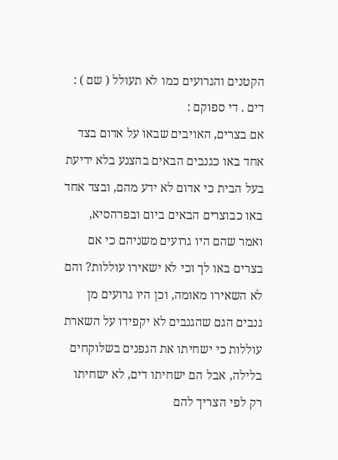הקטנים והגרועים כמו לא תעולל ( שם ) : דים . די ספוקם :
אם בצרים, האויבים שבאו על אדום בצד אחד באו כגנבים הבאים בהצנע בלא ידיעת בעל הבית כי אדום לא ידע מהם, ובצד אחד באו כבוצרים הבאים ביום ובפרהסיא, ואמר שהם היו גרועים משניהם כי אם בצרים באו לך וכי לא ישאירו עוללות? והם לא השאירו מאומה, וכן היו גרועים מן גנבים הגם שהגנבים לא יקפידו על השארת עוללות כי ישחיתו את הגפנים בשלוקחים בלילה, אבל הם ישחיתו דים, לא ישחיתו רק לפי הצריך להם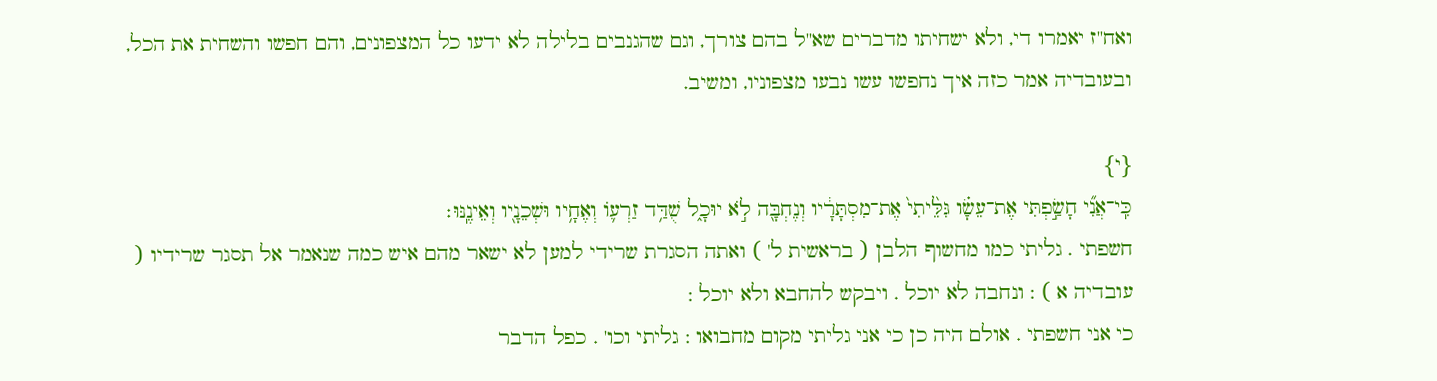ואח''ז יאמרו די, ולא ישחיתו מדברים שא''ל בהם צורך, וגם שהגנבים בלילה לא ידעו כל המצפונים, והם חפשו והשחית את הכל, ובעובדיה אמר כזה איך נחפשו עשו נבעו מצפוניו, ומשיב.

{י}
כִּֽי־אֲנִ֞י חָשַׂ֣פְתִּי אֶת־עֵשָׂ֗ו גִּלֵּ֙יתִי֙ אֶת־מִסְתָּרָ֔יו וְנֶחְבָּ֖ה לֹ֣א יוּכָ֑ל שֻׁדַּ֥ד זַרְע֛וֹ וְאֶחָ֥יו וּשְׁכֵנָ֖יו וְאֵינֶֽנּוּ׃
חשפתי . גליתי כמו מחשוף הלבן ( בראשית ל' ) ואתה הסגרת שרידי למען לא ישאר מהם איש כמה שנאמר אל תסגר שרידיו ( עובדיה א ) : ונחבה לא יוכל . ויבקש להחבא ולא יוכל :
כי אני חשפתי . אולם היה כן כי אני גליתי מקום מחבואו : גליתי וכו' . כפל הדבר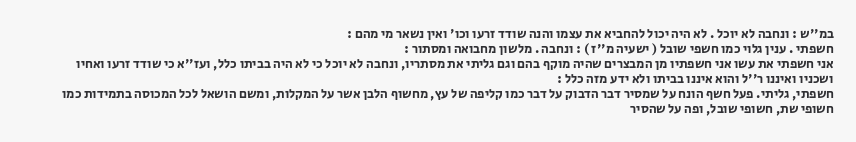במ''ש : ונחבה לא יוכל . לא היה יכול להחביא את עצמו והנה שודד זרעו וכו' ואין נשאר מי מהם :
חשפתי . ענין גלוי כמו חשפי שובל ( ישעיה מ''ז ) : ונחבה . מלשון מחבואה ומסתור :
אני חשפתי את עשו אני חשפתיו מן המבצרים שהיה מוקף בהם וגם גליתי את מסתריו, ונחבה לא יוכל כי לא היה בביתו כלל, ועז''א כי שודד זרעו ואחיו ושכניו ואיננו ר''ל והוא איננו בביתו ולא ידע מזה כלל :
חשפתי, גליתי. פעל חשף הונח על שמסיר דבר הדבוק על דבר כמו קליפה של עץ, מחשוף הלבן אשר על המקלות, ומשם הושאל לכל המכוסה בתמידות כמו חשופי שת, חשופי שובל, ופה על שהסיר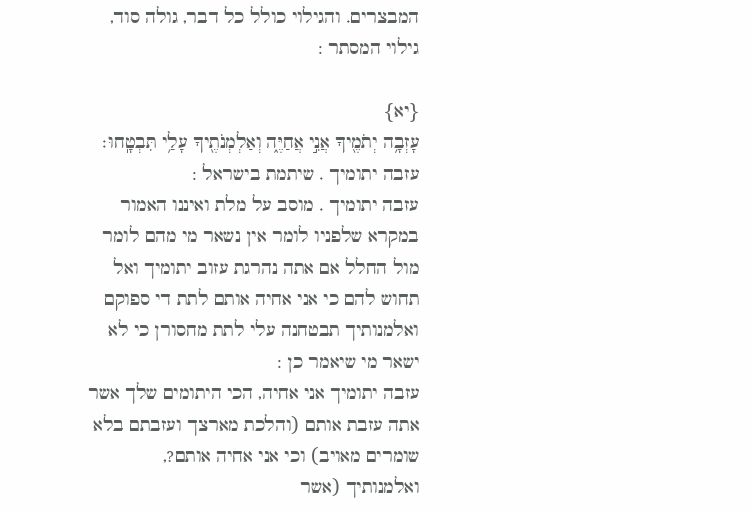המבצרים. והגילוי כולל כל דבר, גולה סוד, גילוי המסתר :

{יא}
עָזְבָ֥ה יְתֹמֶ֖יךָ אֲנִ֣י אֲחַיֶּ֑ה וְאַלְמְנֹתֶ֖יךָ עָלַ֥י תִּבְטָֽחוּ׃
עזבה יתומיך . שיתמת בישראל :
עזבה יתומיך . מוסב על מלת ואיננו האמור במקרא שלפניו לומר אין נשאר מי מהם לומר מול החלל אם אתה נהרגת עזוב יתומיך ואל תחוש להם כי אני אחיה אותם לתת די ספוקם ואלמנותיך תבטחנה עלי לתת מחסורן כי לא ישאר מי שיאמר כן :
עזבה יתומיך אני אחיה, הכי היתומים שלך אשר אתה עזבת אותם (והלכת מארצך ועזבתם בלא שומרים מאויב) וכי אני אחיה אותם?, ואלמנותיך (אשר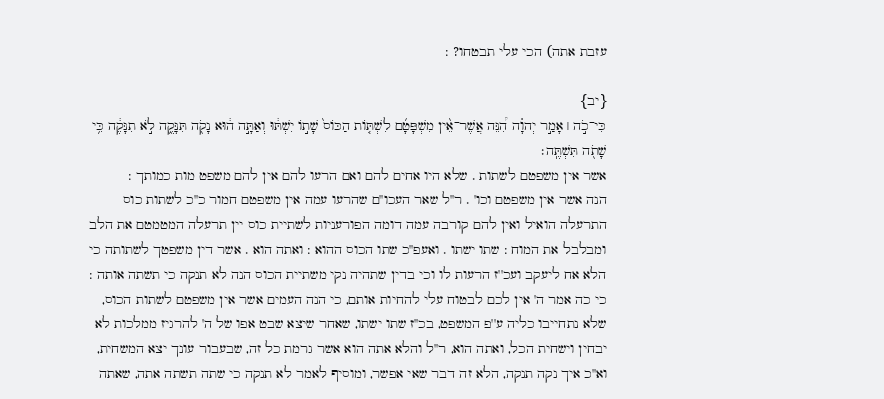עזבת אתה) הכי עלי תבטחו? :

{יב}
כִּי־כֹ֣ה ׀ אָמַ֣ר יְהוָ֗ה הִ֠נֵּה אֲשֶׁר־אֵ֨ין מִשְׁפָּטָ֜ם לִשְׁתּ֤וֹת הַכּוֹס֙ שָׁת֣וֹ יִשְׁתּ֔וּ וְאַתָּ֣ה ה֔וּא נָקֹ֖ה תִּנָּקֶ֑ה לֹ֣א תִנָּקֶ֔ה כִּ֥י שָׁתֹ֖ה תִּשְׁתֶּֽה׃
אשר אין משפטם לשתות . שלא היו אחים להם ואם הרעו להם אין להם משפט מות כמותך :
הנה אשר אין משפטם וכו' . ר''ל שאר העכו''ם שהרעו עמה אין משפטם חמור כ''כ לשתות כוס התרעלה הואיל ואין להם קורבה עמה דומה הפורעניות לשתיית כוס יין תרעלה המטמטם את הלב ומבלבל את המוח : שתו ישתו . ואעפ''כ שתו הכוס ההוא : ואתה הוא . אשר דין משפטך לשתותה כי הלא אח ליעקב ועכ''ז הרעות לו וכי בדין שתהיה נקי משתיית הכוס הנה לא תנקה כי תשתה אותה :
כי כה אמר ה' אין לכם לבטוח עלי להחיות אותם, כי הנה העמים אשר אין משפטם לשתות הכוס, שלא נתחייבו כליה ע''פ המשפט, בכ''ז שתו ישתו, שאחר שיצא שבט אפו של ה' להרגיז ממלכות לא יבחין וישחית הכל, ואתה הוא, ר''ל והלא אתה הוא אשר גרמת כל זה, שבעבור עונך יצא המשחית, וא''כ איך נקה תנקה, הלא זה דבר שאי אפשר, ומוסיף לאמר לא תנקה כי שתה תשתה אתה, שאתה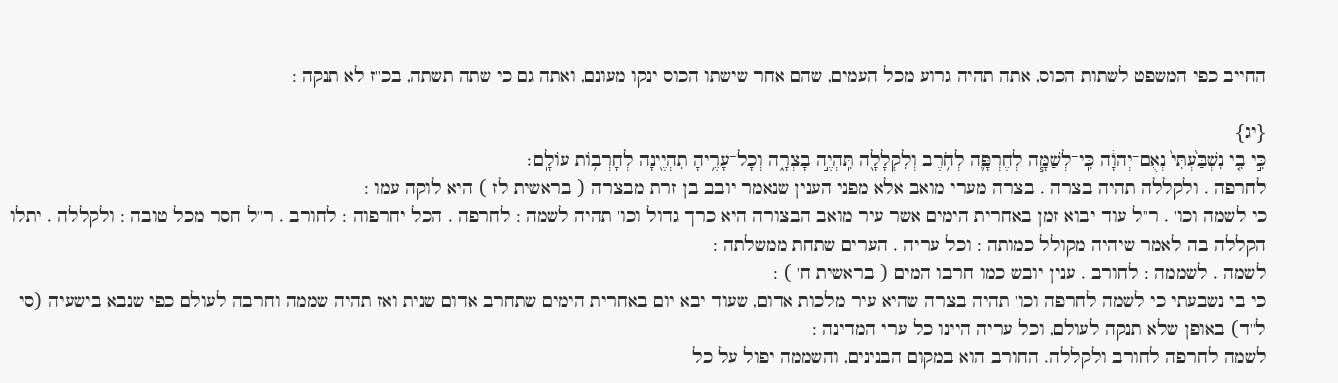החייב כפי המשפט לשתות הכוס, אתה תהיה גרוע מכל העמים, שהם אחר שישתו הכוס ינקו מעונם, ואתה גם כי שתה תשתה, בכ''ז לא תנקה :

{יג}
כִּ֣י בִ֤י נִשְׁבַּ֙עְתִּי֙ נְאֻם־יְהוָ֔ה כִּֽי־לְשַׁמָּ֧ה לְחֶרְפָּ֛ה לְחֹ֥רֶב וְלִקְלָלָ֖ה תִּֽהְיֶ֣ה בָצְרָ֑ה וְכָל־עָרֶ֥יהָ תִהְיֶ֖ינָה לְחָרְב֥וֹת עוֹלָֽם׃
לחרפה . ולקללה תהיה בצרה . בצרה מערי מואב אלא מפני הענין שנאמר יובב בן זרת מבצרה ( בראשית לז ) היא לוקה עמו :
כי לשמה וכו' . ר''ל עוד יבוא זמן באחרית הימים אשר עיר מואב הבצורה היא כרך גדול וכו' תהיה לשמה : לחרפה . הכל יחרפוה : לחורב . ר''ל חסר מכל טובה : ולקללה . יתלו הקללה בה לאמר שיהיה מקולל כמותה : וכל עריה . הערים שתחת ממשלתה :
לשמה . לשממה : לחורב . ענין יובש כמו חרבו המים ( בראשית ח' ) :
כי בי נשבעתי כי לשמה לחרפה וכו' תהיה בצרה שהיא עיר מלכות אדום, שעוד יבא יום באחרית הימים שתחרב אדום שנית ואז תהיה שממה וחרבה לעולם כפי שנבא בישעיה (סי ל''ד) באופן שלא תנקה לעולם, וכל עריה היינו כל ערי המדינה :
לשמה לחרפה לחורב ולקללה. החורב הוא במקום הבנינים, והשממה יפול על כל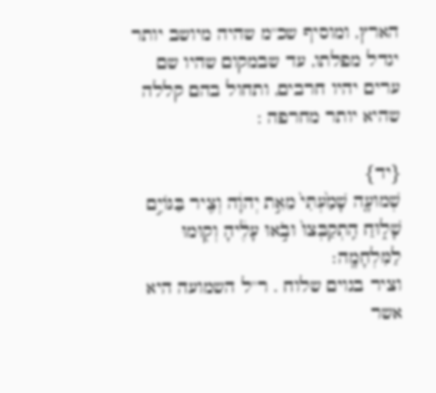הארץ, ומוסיף שכ''מ שהיה מיושב יותר יגדל מפלתו, עד שבמקום שהיו שם ערים יהיו חרבים, ותחול בהם קללה שהיא יותר מחרפה :

{יד}
שְׁמוּעָ֤ה שָׁמַ֙עְתִּי֙ מֵאֵ֣ת יְהוָ֔ה וְצִ֖יר בַּגּוֹיִ֣ם שָׁל֑וּחַ הִֽתְקַבְּצוּ֙ וּבֹ֣אוּ עָלֶ֔יהָ וְק֖וּמוּ לַמִּלְחָמָֽה׃
וציר בגוים שלוח . ר''ל השמועה היא אשר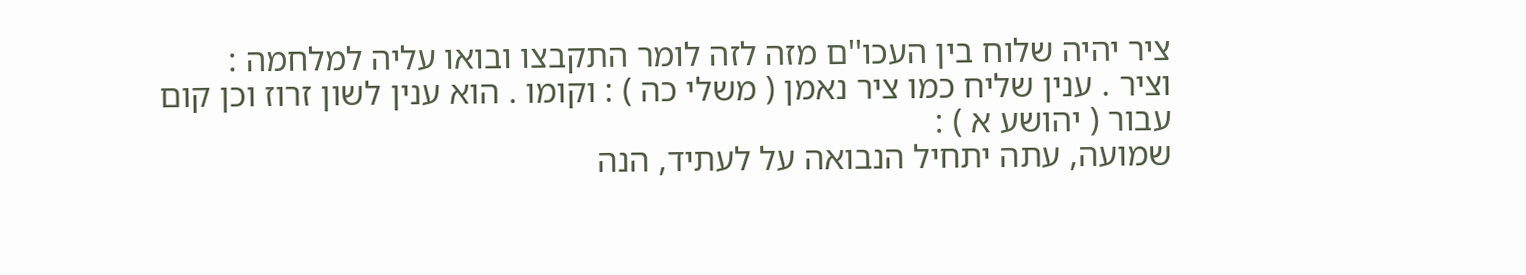ציר יהיה שלוח בין העכו''ם מזה לזה לומר התקבצו ובואו עליה למלחמה :
וציר . ענין שליח כמו ציר נאמן ( משלי כה ) : וקומו . הוא ענין לשון זרוז וכן קום עבור ( יהושע א ) :
שמועה, עתה יתחיל הנבואה על לעתיד, הנה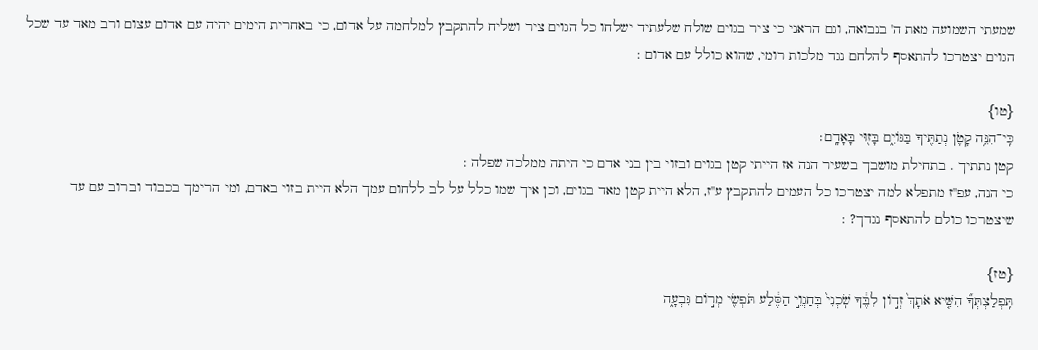שמעתי השמועה מאת ה' בנבואה, וגם הראני כי ציר בגוים שולח שלעתיד ישלחו כל הגוים ציר ושליח להתקבץ למלחמה על אדום, כי באחרית הימים יהיה עם אדום עצום ורב מאד עד שכל הגוים יצטרכו להתאסף להלחם נגד מלכות רומי, שהוא כולל עם אדום :

{טו}
כִּֽי־הִנֵּ֥ה קָטֹ֛ן נְתַתִּ֖יךָ בַּגּוֹיִ֑ם בָּז֖וּי בָּאָדָֽם׃
קטן נתתיך . בתחילת מושבך בשעיר הנה אז הייתי קטן בגוים ובזוי בין בני אדם כי היתה ממלכה שפלה :
כי הנה, עפ''ז מתפלא למה יצטרכו כל העמים להתקבץ ע''ז, הלא היית קטן מאד בגוים, וכן איך שמו כלל על לב ללחום עמך הלא היית בזוי באדם, ומי הרימך בכבוד וברוב עם עד שיצטרכו כולם להתאסף נגדך? :

{טז}
תִּֽפְלַצְתְּךָ֞ הִשִּׁ֤יא אֹתָךְ֙ זְד֣וֹן לִבֶּ֔ךָ שֹֽׁכְנִי֙ בְּחַגְוֵ֣י הַסֶּ֔לַע תֹּפְשִׂ֖י מְר֣וֹם גִּבְעָ֑ה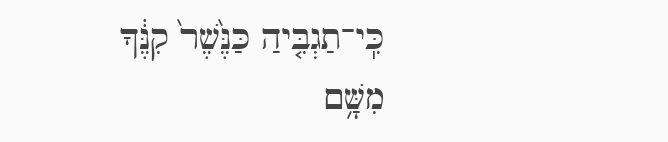כִּֽי־תַגְבִּ֤יהַ כַּנֶּ֙שֶׁר֙ קִנֶּ֔ךָ מִשָּׁ֥ם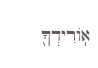אֽוֹרִידְךָ֖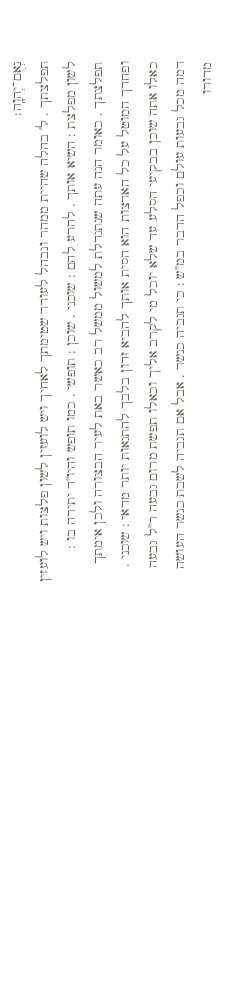נְאֻם־יְהוָֽה׃
תפלצתך . ל' בהלה שהיית ממהר ונבהל לעורר שטימתך לאחיך ויש לועזין לשון פלצות ויש לועזין לשון מפלצת : השיא אותך . להרע להם : שוכני . שוכן : תופשי . כמו תופש והיו''ד יתירה בו :
תפלצתך . כאומר הנה עתה שנתגדלת למשול ממשל רב כאשר באת לעיר הבצורה ולכן אימתך ופחדך המוטל על כל הארצות הוא הסית אותך להביא זדון בלבך להתגאות יותר מדאי : שוכני . כאלו אתה שוכן בבקיעי הסלע עד שלא יוכל מי לקרב אליך וכאלו תפשת מרום גבעה ר''ל גבעה רמה מכל גבעות עולם וכפל הדבר במ''ש : כי תגביה כנשר . אבל אם תגביה לשבת כנשר העושה מדורו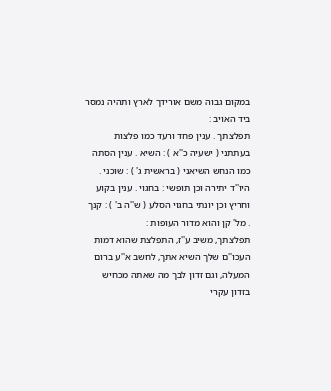במקום גבוה משם אורידך לארץ ותהיה נמסר ביד האויב :
תפלצתך . ענין פחד ורעד כמו פלצות בעתתני ( ישעיה כ''א ) : השיא . ענין הסתה כמו הנחש השיאני ( בראשית ג' ) : שוכני . היו''ד יתירה וכן תופשי : בחגוי . ענין בקוע וחריץ וכן יונתי בחגוי הסלע ( ש''ה ב' ) : קנך . מל' קן והוא מדור העופות :
תפלצתך, משיב ע''ז, התפלצת שהוא דמות העכו''ם שלך השיא אתך, לחשב א''ע ברום המעלה, וגם זדון לבך מה שאתה מכחיש בזדון עקרי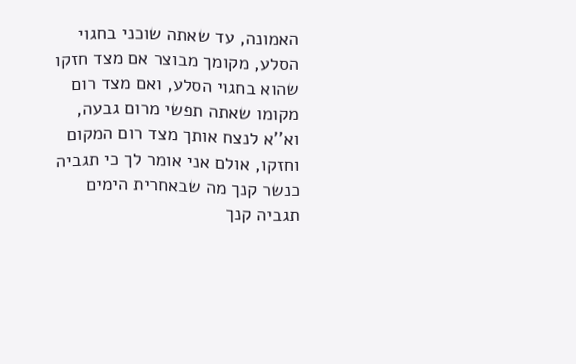האמונה, עד שאתה שוכני בחגוי הסלע, מקומך מבוצר אם מצד חזקו שהוא בחגוי הסלע, ואם מצד רום מקומו שאתה תפשי מרום גבעה, וא''א לנצח אותך מצד רום המקום וחזקו, אולם אני אומר לך כי תגביה כנשר קנך מה שבאחרית הימים תגביה קנך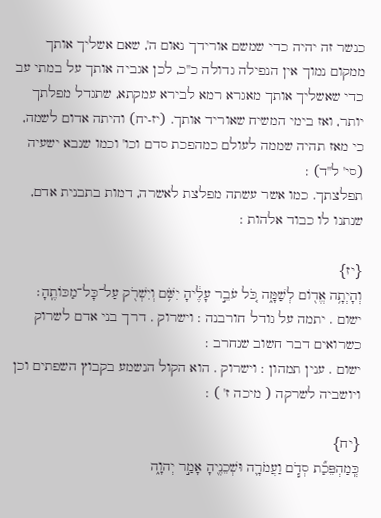כנשר זה יהיה כדי שמשם אורידך נאום ה', שאם אשליך אותך ממקום נמוך אין הנפילה גדולה כ''כ, לכן אגביה אותך על במתי עב כדי שאשליך אותך מאגרא רמא לבירא עמקתא, שתגדל מפלתך יותר, ואז בימי המשיח שאוריד אותך. (יז-יח) והיתה אדום לשמה, כי מאז תהיה שממה לעולם כמהפכת סדם וכו' וכמו שנבא ישעיה (סי' ל''ד) :
תפלצתך. כמו אשר עשתה מפלצת לאשרה, דמות בתבנית אדם, שנתנו לו כבוד אלהות :

{יז}
וְהָיְתָ֥ה אֱד֖וֹם לְשַׁמָּ֑ה כֹּ֚ל עֹבֵ֣ר עָלֶ֔יהָ יִשֹּׁ֥ם וְיִשְׁרֹ֖ק עַל־כָּל־מַכּוֹתֶֽהָ׃
ישום . יתמה על גודל חורבנה : וישרוק . דרך בני אדם לשרוק כשרואים דבר חשוב שנחרב :
ישום . ענין תמהון : וישרוק . הוא הקול הנשמע בקבוץ השפתים וכן ויושביה לשרקה ( מיכה ז' ) :

{יח}
כְּֽמַהְפֵּכַ֞ת סְדֹ֧ם וַעֲמֹרָ֛ה וּשְׁכֵנֶ֖יהָ אָמַ֣ר יְהוָ֑ה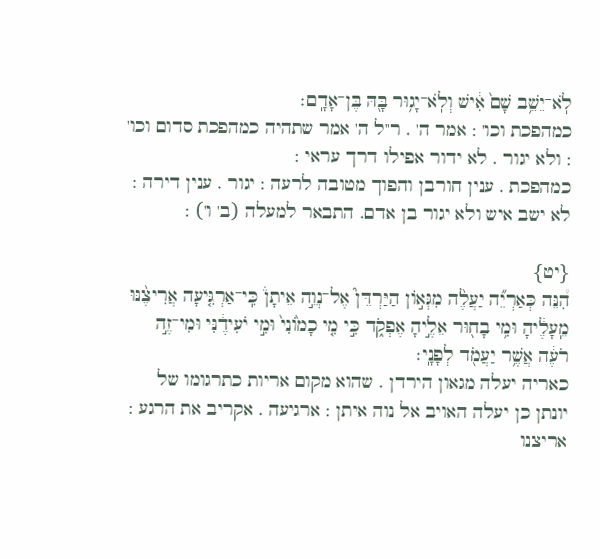לֹֽא־יֵשֵׁ֥ב שָׁם֙ אִ֔ישׁ וְלֹֽא־יָג֥וּר בָּ֖הּ בֶּן־אָדָֽם׃
כמהפכת וכו' : אמר ה' . ר''ל ה' אמר שתהיה כמהפכת סדום וכו' : ולא יגור . לא ידור אפילו דרך עראי :
כמהפכת . ענין חורבן והפוך מטובה לרעה : יגור . ענין דירה :
לא ישב איש ולא יגור בן אדם. התבאר למעלה (ב' ו') :

{יט}
הִ֠נֵּה כְּאַרְיֵ֞ה יַעֲלֶ֨ה מִגְּא֣וֹן הַיַּרְדֵּן֮ אֶל־נְוֵ֣ה אֵיתָן֒ כִּֽי־אַרְגִּ֤יעָה אֲרִיצֶ֨נּוּ מֵֽעָלֶ֔יהָ וּמִ֥י בָח֖וּר אֵלֶ֣יהָ אֶפְקֹ֑ד כִּ֣י מִ֤י כָמ֙וֹנִי֙ וּמִ֣י יֹעִידֶ֔נִּי וּמִי־זֶ֣ה רֹעֶ֔ה אֲשֶׁ֥ר יַעֲמֹ֖ד לְפָנָֽי׃
כאריה יעלה מגאון הירדן . שהוא מקום אריות כתרגומו של יונתן כן יעלה האויב אל נוה איתן : ארגיעה . אקריב את הרגע : אריצנו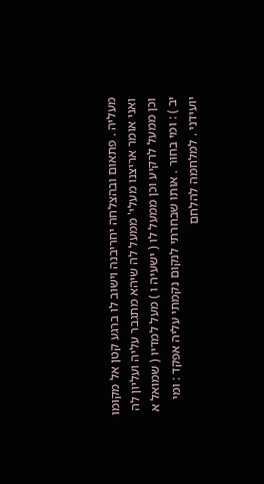מעליה . פתאום ובהצלחה יחריבנה וישוב לו ברגע קטן אל מקומו ואני אומר אריצנו מעלי' ממעל לה שיהא מתגבר עליה ועליון לה וכן ממעל לרקיע וכן ממעל לו ( ישעיה ו ) מעל למדיו ( שמואל א יב ) : ומי בחור . אותו שבחרתי לנקום נקמתי עליה אפקד : ומי יועידני . למלחמה להלחם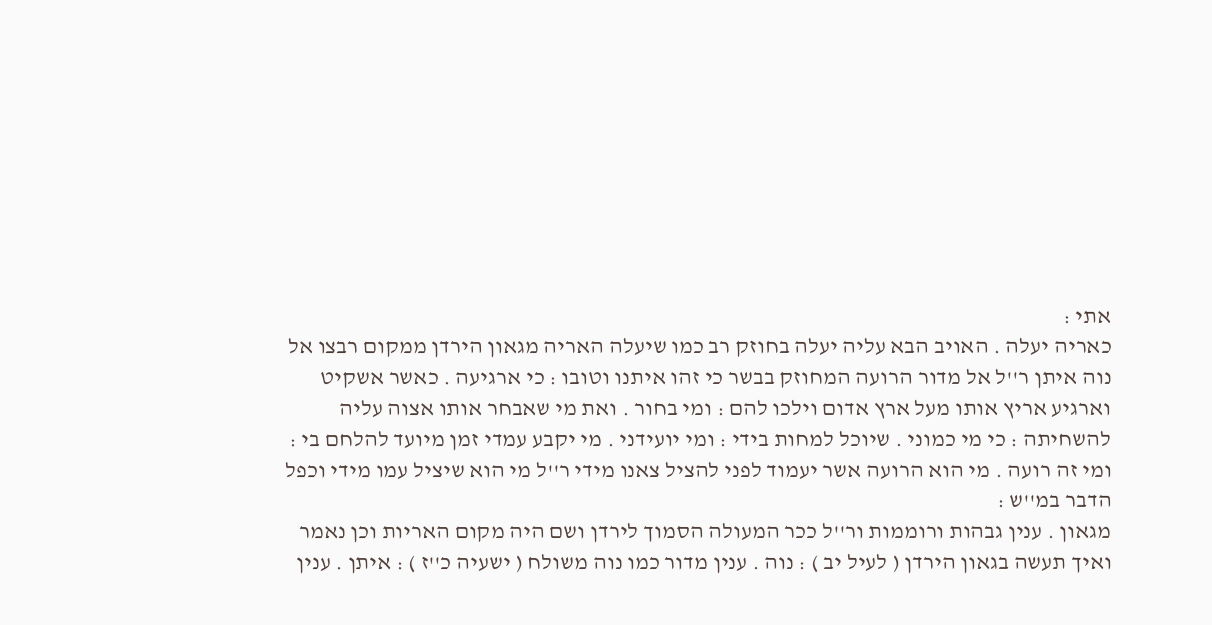אתי :
כאריה יעלה . האויב הבא עליה יעלה בחוזק רב כמו שיעלה האריה מגאון הירדן ממקום רבצו אל נוה איתן ר''ל אל מדור הרועה המחוזק בבשר כי זהו איתנו וטובו : כי ארגיעה . כאשר אשקיט וארגיע אריץ אותו מעל ארץ אדום וילכו להם : ומי בחור . ואת מי שאבחר אותו אצוה עליה להשחיתה : כי מי כמוני . שיוכל למחות בידי : ומי יועידני . מי יקבע עמדי זמן מיועד להלחם בי : ומי זה רועה . מי הוא הרועה אשר יעמוד לפני להציל צאנו מידי ר''ל מי הוא שיציל עמו מידי וכפל הדבר במ''ש :
מגאון . ענין גבהות ורוממות ור''ל ככר המעולה הסמוך לירדן ושם היה מקום האריות וכן נאמר ואיך תעשה בגאון הירדן ( לעיל יב ) : נוה . ענין מדור כמו נוה משולח ( ישעיה כ''ז ) : איתן . ענין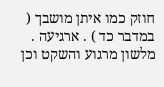חוזק כמו איתן מושבך ( במדבר כד ) . ארגיעה . מלשון מרגוע והשקט וכן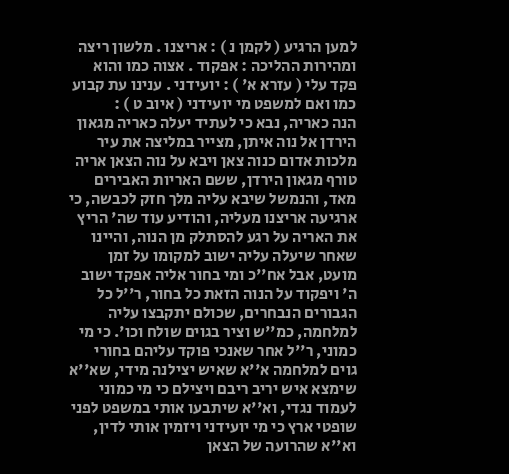למען הרגיע ( לקמן נ ) : אריצנו . מלשון ריצה ומהירות ההליכה : אפקוד . אצוה כמו והוא פקד עלי ( עזרא א' ) : יועידני . ענינו עת קבוע כמו ואם למשפט מי יועידני ( איוב ט ) :
הנה כאריה, נבא כי לעתיד יעלה כאריה מגאון הירדן אל נוה איתן, מצייר במליצה את עיר מלכות אדום כנוה צאן ויבא על נוה הצאן אריה טורף מגאון הירדן, ששם האריות האבירים מאד, והנמשל שיבא עליה מלך חזק לכבשה, כי ארגיעה אריצנו מעליה, והודיע עוד שה' הריץ את האריה על רגע להסתלק מן הנוה, והיינו שאחר שיעלה עליה ישוב למקומו על זמן מועט, אבל אח''כ ומי בחור אליה אפקד ישוב ה' ויפקוד על הנוה הזאת כל בחור, ר''ל כל הגבורים הנבחרים, שכולם יתקבצו עליה למלחמה, כמ''ש וציר בגוים שולח וכו'. כי מי כמוני, ר''ל אחר שאנכי פוקד עליהם בחורי גוים למלחמה א''א שאיש יצילנה מידי, שא''א שימצא איש יריב ריבם ויצילם כי מי כמוני לעמוד נגדי, וא''א שיתבעו אותי במשפט לפני שופטי ארץ כי מי יועידני ויזמין אותי לדין, וא''א שהרועה של הצאן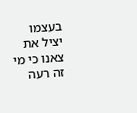בעצמו יציל את צאנו כי מי זה רעה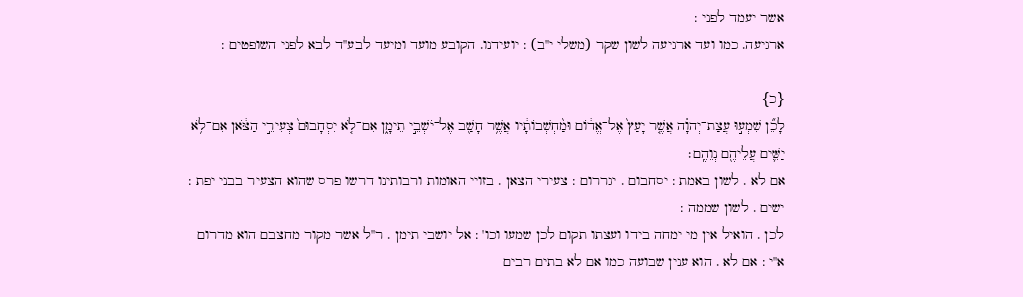אשר יעמד לפני :
ארגיעה. כמו ועד ארגיעה לשון שקר (משלי י''ב) : יועידנו. הקובע מועד ומיעד לבע''ד לבא לפני השופטים :

{כ}
לָכֵ֞ן שִׁמְע֣וּ עֲצַת־יְהוָ֗ה אֲשֶׁ֤ר יָעַץ֙ אֶל־אֱד֔וֹם וּמַ֨חְשְׁבוֹתָ֔יו אֲשֶׁ֥ר חָשַׁ֖ב אֶל־יֹשְׁבֵ֣י תֵימָ֑ן אִם־לֹ֤א יִסְחָבוּם֙ צְעִירֵ֣י הַצֹּ֔אן אִם־לֹ֥א יַשִּׁ֛ים עֲלֵיהֶ֖ם נְוֵהֶֽם׃
אם לא . לשון באמת : יסחבום . יגררום : צעירי הצאן . בזויי האומות ורבותינו דרשו פרס שהוא הצעיר בבני יפת : ישים . לשון שממה :
לכן . הואיל אין מי ימחה בידו ועצתו תקום לכן שמעו וכו' : אל יושבי תימן . ר''ל אשר מקור מחצבם הוא מדרום א''י : אם לא . הוא ענין שבועה כמו אם לא בתים רבים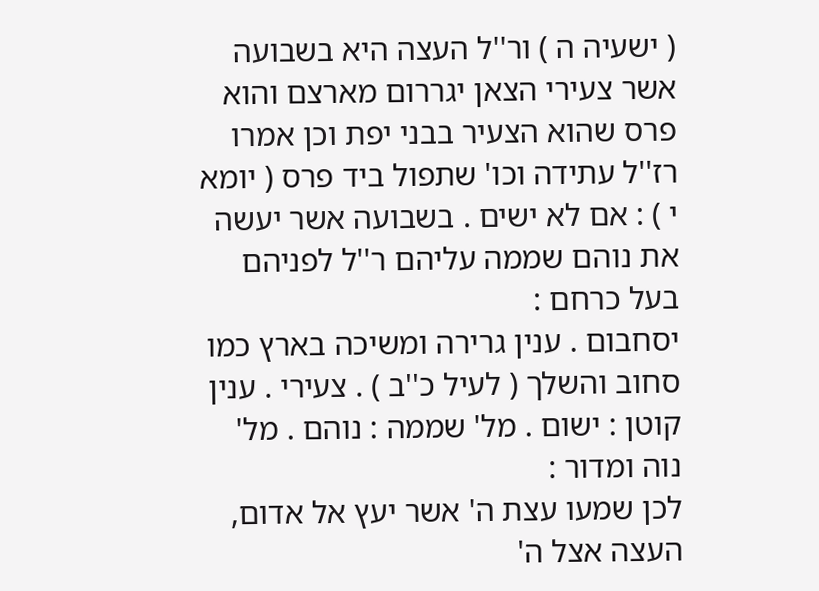( ישעיה ה ) ור''ל העצה היא בשבועה אשר צעירי הצאן יגררום מארצם והוא פרס שהוא הצעיר בבני יפת וכן אמרו רז''ל עתידה וכו' שתפול ביד פרס ( יומא י ) : אם לא ישים . בשבועה אשר יעשה את נוהם שממה עליהם ר''ל לפניהם בעל כרחם :
יסחבום . ענין גרירה ומשיכה בארץ כמו סחוב והשלך ( לעיל כ''ב ) . צעירי . ענין קוטן : ישום . מל' שממה : נוהם . מל' נוה ומדור :
לכן שמעו עצת ה' אשר יעץ אל אדום, העצה אצל ה'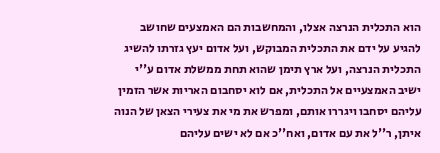הוא התכלית הנרצה אצלו, והמחשבות הם האמצעים שחושב להגיע על ידם את התכלית המבוקש, ועל אדום יעץ גזרתו להשיג התכלית הנרצה, ועל ארץ תימן שהוא תחת ממשלת אדום ע''י ישיב האמצעיים אל התכלית, אם לוא יסחבום האריות אשר הזמין עליהם יסחבו ויגררו אותם, ומפרש את מי את צעירי הצאן של הנוה איתן, ר''ל את עם אדום, ואח''כ אם לא ישים עליהם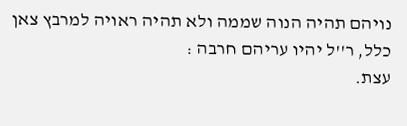נויהם תהיה הנוה שממה ולא תהיה ראויה למרבץ צאן כלל, ר''ל יהיו עריהם חרבה :
עצת.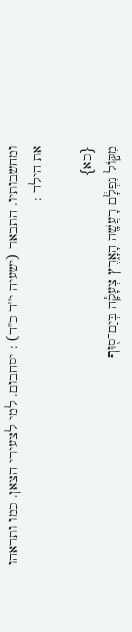ומחשבותיו. התבאר (ישעיה י''ד כ''ד) : יסחבום. למי לצעירי הצאן. כמו ותראהו את הילד :

{כא}
מִקּ֣וֹל נִפְלָ֔ם רָעֲשָׁ֖ה הָאָ֑רֶץ צְעָקָ֕ה בְּיַם־ס֖וּף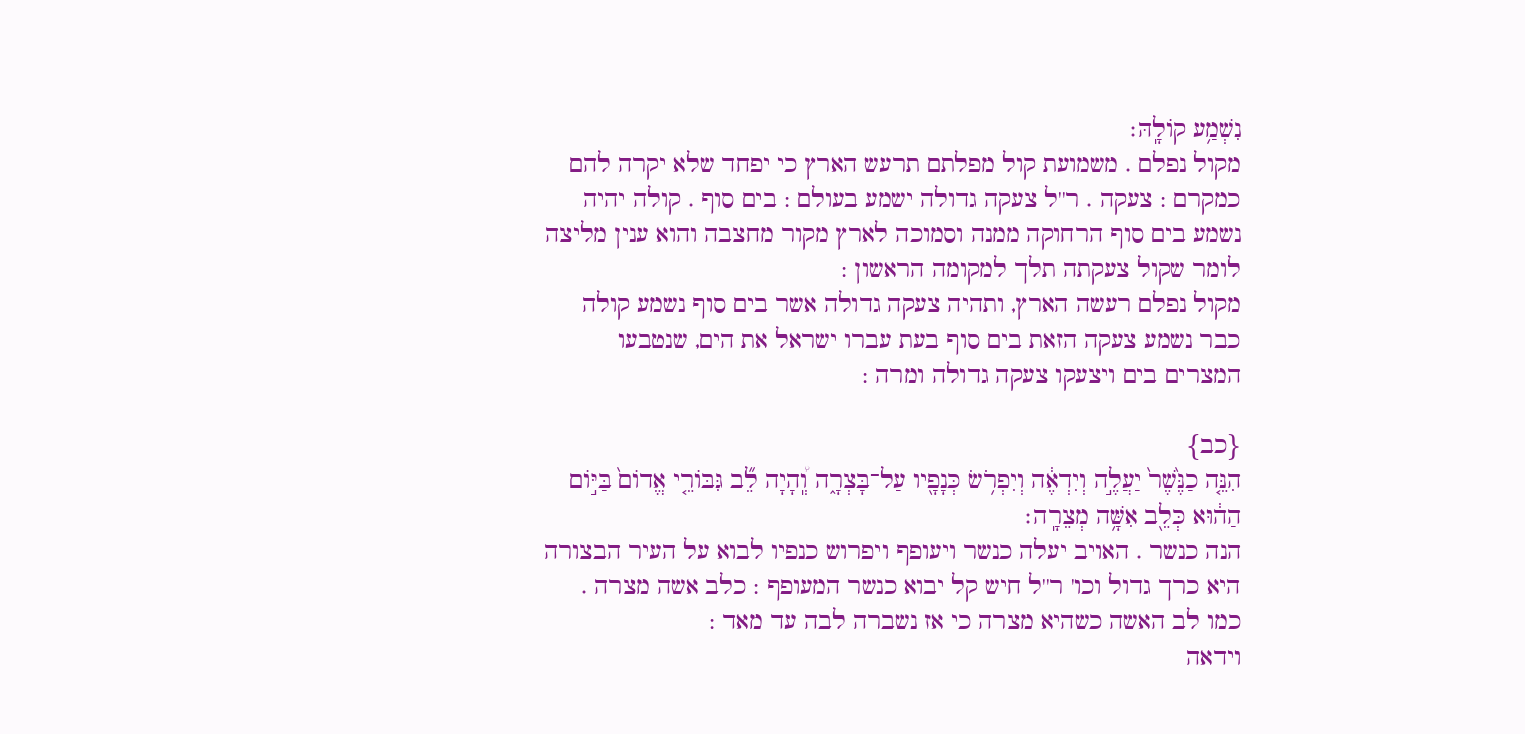נִשְׁמַ֥ע קוֹלָֽהּ׃
מקול נפלם . משמועת קול מפלתם תרעש הארץ כי יפחד שלא יקרה להם כמקרם : צעקה . ר''ל צעקה גדולה ישמע בעולם : בים סוף . קולה יהיה נשמע בים סוף הרחוקה ממנה וסמוכה לארץ מקור מחצבה והוא ענין מליצה לומר שקול צעקתה תלך למקומה הראשון :
מקול נפלם רעשה הארץ, ותהיה צעקה גדולה אשר בים סוף נשמע קולה כבר נשמע צעקה הזאת בים סוף בעת עברו ישראל את הים, שנטבעו המצרים בים ויצעקו צעקה גדולה ומרה :

{כב}
הִנֵּ֤ה כַנֶּ֙שֶׁר֙ יַעֲלֶ֣ה וְיִדְאֶ֔ה וְיִפְרֹ֥שׂ כְּנָפָ֖יו עַל־בָּצְרָ֑ה וְֽ֠הָיָה לֵ֞ב גִּבּוֹרֵ֤י אֱדוֹם֙ בַּיּ֣וֹם הַה֔וּא כְּלֵ֖ב אִשָּׁ֥ה מְצֵרָֽה׃
הנה כנשר . האויב יעלה כנשר ויעופף ויפרוש כנפיו לבוא על העיר הבצורה היא כרך גדול וכו' ר''ל חיש קל יבוא כנשר המעופף : כלב אשה מצרה . כמו לב האשה כשהיא מצרה כי אז נשברה לבה עד מאד :
וידאה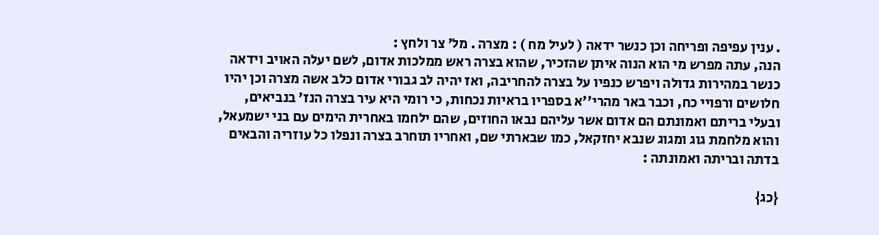. ענין עפיפה ופריחה וכן כנשר ידאה ( לעיל מח ) : מצרה . מל' צר ולחץ :
הנה, עתה מפרש מי הוא הנוה איתן שהזכיר, שהוא בצרה ראש ממלכות אדום, לשם יעלה האויב וידאה כנשר במהירות גדולה ויפרש כנפיו על בצרה להחריבה, ואז יהיה לב גבורי אדום כלב אשה מצרה וכן יהיו חלושים ורפויי כח, וכבר באר מהרי''א בספריו בראיות נכחות, כי רומי היא עיר בצרה הנז' בנביאים, ובעלי בריתם ואמונתם הם אדום אשר עליהם נבאו החוזים, שהם ילחמו באחרית הימים עם בני ישמעאל, והוא מלחמת גוג ומגוג שנבא יחזקאל, כמו שבארתי שם, ואחריו תוחרב בצרה ונפלו כל עוזריה והבאים בדתה ובריתה ואמונתה :

{כג}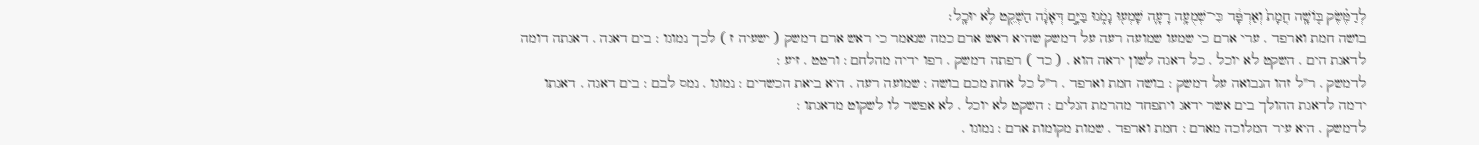לְדַמֶּ֗שֶׂק בּ֤וֹשָֽׁה חֲמָת֙ וְאַרְפָּ֔ד כִּי־שְׁמֻעָ֥ה רָעָ֛ה שָׁמְע֖וּ נָמֹ֑גוּ בַּיָּ֣ם דְּאָגָ֔ה הַשְׁקֵ֖ט לֹ֥א יוּכָֽל׃
בושה חמת וארפד . ערי ארם כי שמעו שמועה רעה על דמשק שהיא ראש ארם כמה שנאמר כי ראש ארם דמשק ( ישעיה ז ) לכך נמוגו : בים דאגה . דאגתה דומה לדאגת הים . השקט לא יוכל . כל דאגה לשון יראה הוא . ( כד ) רפתה דמשק . רפו ידיה מהלחם : ורטט . זיע :
לדמשק . ר''ל זהו הנבואה על דמשק : בושה חמת וארפד . ר''ל כל אחת מכם בושה : שמועה רעה . היא ביאת הכשדים : נמוגו . נמס לבם : בים דאגה . דאגתו ידמה לדאגת ההולך בים אשר ידאג ויתפחד מהרמת הגלים : השקט לא יוכל . לא אפשר לו לשקוט מדאגתו :
לדמשק . היא עיר המלוכה מארם : חמת וארפד . שמות מקומות ארם : נמוגו .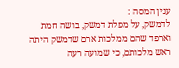ענין המסה :
לדמשק, על מפלת דמשק, בושה חמת וארפד שהם ממלכות ארם שדמשק היתה ראש מלכותם, כי שמועה רעה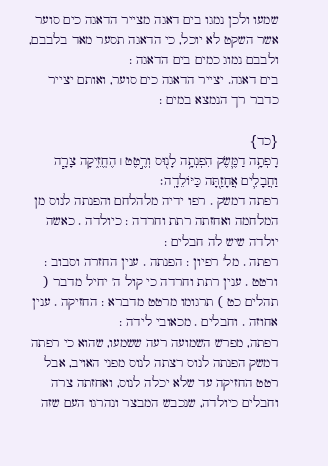שמעו ולכן נמגו בים דאגה מצייר הדאגה כים סוער אשר השקט לא יוכל, כי הדאגה תסער מאד בלבבם, ולבבם נמוג כמים בים הדאגה :
בים דאגה. יצייר הדאגה כים סוער, ואותם יצייר כדבר רך הנמצא במים :

{כד}
רָפְתָ֥ה דַמֶּ֛שֶׂק הִפְנְתָ֥ה לָנ֖וּס וְרֶ֣טֶט ׀ הֶחֱזִ֑יקָה צָרָ֧ה וַחֲבָלִ֛ים אֲחָזַ֖תָּה כַּיּוֹלֵדָֽה׃
רפתה דמשק . רפו ידיה מלהלחם והפנתה לנוס מן המלחמה ואחזתה רתת וחרדה : כיולדה . כאשה יולדה שיש לה חבלים :
רפתה . מל' רפיון : הפנתה . ענין החזרה וסבוב : ורטט . ענין רתת וחרדה כי קול ה' יחיל מדבר ( תהלים כט ) תרגומו מרטט מדברא : החזיקה . ענין אחוזה . וחבלים . מכאובי לידה :
רפתה, מפרש השמועה רעה ששמעו, שהוא כי רפתה דמשק הפנתה לנוס רצתה לנוס מפני האויב, אבל רטט החזיקה עד שלא יכלה לנוס, ואחזתה צרה וחבלים כיולדה, שנכבש המבצר ונהרגו העם שזה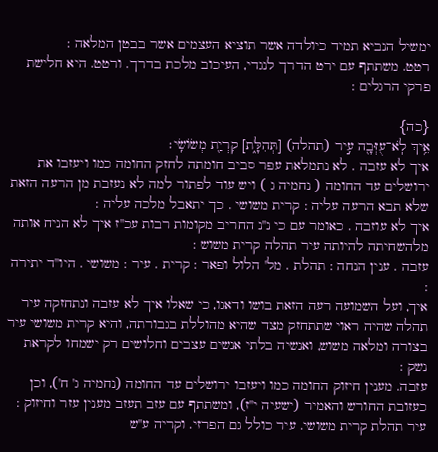ימשיל הנביא תמיד כיולדה אשר תוציא העצמים אשר בבטן המלאה :
רטט. משתתף עם ירט הדרך לנגדי, העיכוב מלכת בדרך. ורטט. היא חלישת פרקי הרגלים :

{כה}
אֵ֥יךְ לֹֽא־עֻזְּבָ֖ה עִ֣יר (תהלה) [תְּהִלָּ֑ת] קִרְיַ֖ת מְשׂוֹשִֽׂי׃
איך לא עזבה . לא נתמלאת עפר סביב חומתה לחזק החומה כמו ויעזבו את ירושלים עד החומה ( נחמיה ג ) ויש עוד לפתור למה לא נעזבת מן הרעה הזאת שלא תבא הרעה עליה : קרית משושי . כך יתאבל מלכה עליה :
איך לא עוזבה . כאומר עם כי נ''נ החריב מקומות רבות עכ''ז איך לא הניח אותה מלהשחיתה להיותה עיר תהלה קרית משוש :
עזבה . ענין הנחה : תהלת . מל' הלול ופאר : קרית . עיר : משושי . היו''ד יתירה :
איך, ועל השמועה רעה הזאת בושו ודאגו, כי שאלו איך לא עזבה ונתחזקה עיר תהלה שהיה ראוי שתתחזק מצד שהיא מהוללת בגבורתה, והיא קרית משושי עיר בצורה ומלאה משוש, ואנשיה בלתי אנשים עצבים וחלושים רק ישמחו לקראת נשק :
עזבה. מענין חיזוק החומה כמו ויעזבו ירושלים עד החומה (נחמיה ג' ח'), וכן כעזובת החורש והאמיר (ישעיה י''ז), ומשתתף עם עזב תעזב מענין עזר וחיזוק : עיר תהלת קרית משושי. עיר כולל גם הפרזי. וקריה ע''ש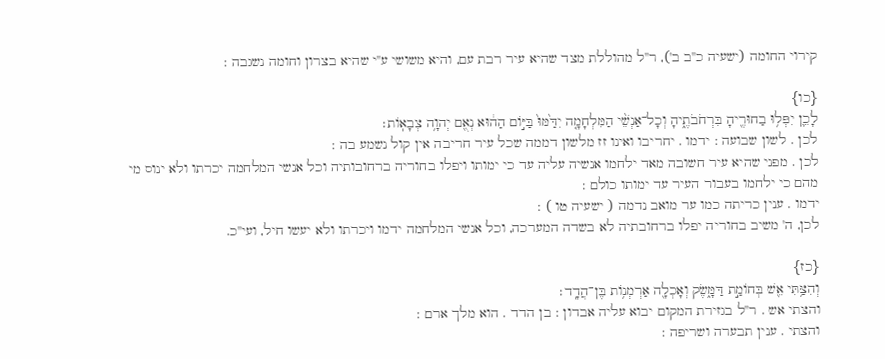קירוי החומה (ישעיה כ''ב ב'), ר''ל מהוללת מצד שהיא עיר רבת עם, והיא משושי ע''י שהיא בצרון וחומה נשגבה :

{כו}
לָכֵ֛ן יִפְּל֥וּ בַחוּרֶ֖יהָ בִּרְחֹבֹתֶ֑יהָ וְכָל־אַנְשֵׁ֨י הַמִּלְחָמָ֤ה יִדַּ֙מּוּ֙ בַּיּ֣וֹם הַה֔וּא נְאֻ֖ם יְהוָ֥ה צְבָאֽוֹת׃
לכן . לשון שבועה : ידמו . יחריבו ואינו זז מלשון דממה שכל עיר חריבה אין קול נשמע בה :
לכן . מפני שהיא עיר חשובה מאד ילחמו אנשיה עליה עד כי ימותו ויפלו בחוריה ברחובותיה וכל אנשי המלחמה יכרתו ולא ינוס מי מהם כי ילחמו בעבור העיר עד ימותו כולם :
ידמו . ענין כריתה כמו ער מואב נדמה ( ישעיה טו ) :
לכן, ה' משיב בחוריה יפלו ברחובתיה לא בשדה המערכה, וכל אנשי המלחמה ידמו ויכרתו ולא יעשו חיל, ועי''כ.

{כז}
וְהִצַּ֥תִּי אֵ֖שׁ בְּחוֹמַ֣ת דַּמָּ֑שֶׂק וְאָכְלָ֖ה אַרְמְנ֥וֹת בֶּן־הֲדָֽד׃
והצתי אש . ר''ל בגזירת המקום יבוא עליה אבדון : בן הדד . הוא מלך ארם :
והצתי . ענין תבערה ושריפה :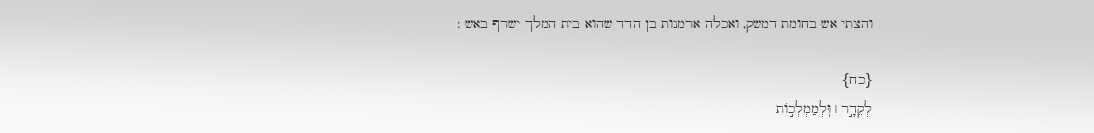והצתי אש בחומת דמשק, ואכלה ארמנות בן הדד שהוא בית המלך ישרף באש :

{כח}
לְקֵדָ֣ר ׀ וּֽלְמַמְלְכ֣וֹת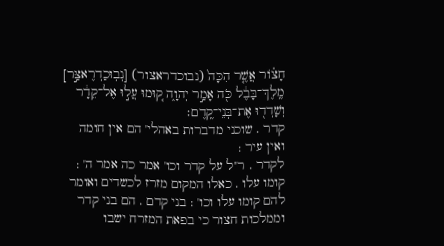חָצ֗וֹר אֲשֶׁ֤ר הִכָּה֙ (נבוכדראצור) [נְבֽוּכַדְרֶאצַּ֣ר] מֶֽלֶךְ־בָּבֶ֔ל כֹּ֖ה אָמַ֣ר יְהוָ֑ה ק֚וּמוּ עֲל֣וּ אֶל־קֵדָ֔ר וְשָׁדְד֖וּ אֶת־בְּנֵי־קֶֽדֶם׃
קדר . שוכני מדברות באהלי' הם אין חומה ואין עיר :
לקדר . ר''ל על קדר וכו' אמר כה אמר ה' : קומו עלו . כאלו המקום מזרז לכשדים ואומר להם קומו עלו וכו' : בני קדם . הם בני קדר וממלכות חצור כי בפאת המזרח ישבו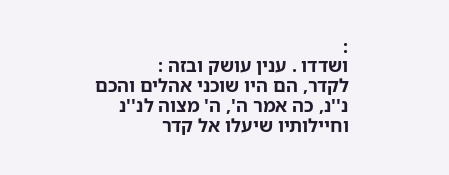:
ושדדו . ענין עושק ובזה :
לקדר, הם היו שוכני אהלים והכם נ''נ, כה אמר ה', ה' מצוה לנ''נ וחיילותיו שיעלו אל קדר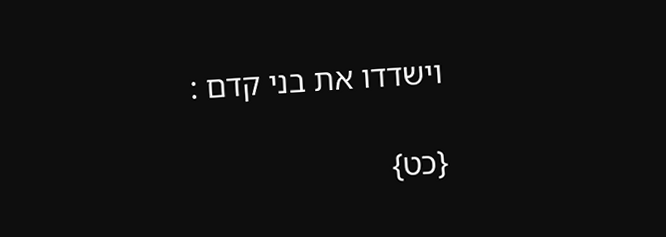וישדדו את בני קדם :

{כט}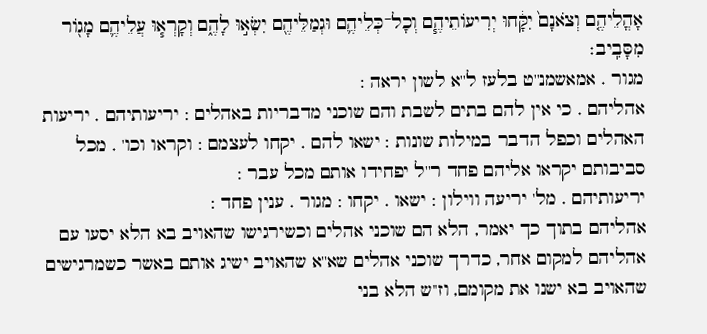אָהֳלֵיהֶ֤ם וְצֹאנָם֙ יִקָּ֔חוּ יְרִיעוֹתֵיהֶ֧ם וְכָל־כְּלֵיהֶ֛ם וּגְמַלֵּיהֶ֖ם יִשְׂא֣וּ לָהֶ֑ם וְקָרְא֧וּ עֲלֵיהֶ֛ם מָג֖וֹר מִסָּבִֽיב׃
מגור . אמאשמנ''ט בלעז ל''א לשון יראה :
אהליהם . כי אין להם בתים לשבת והם שוכני מדבריות באהלים : יריעותיהם . יריעות האהלים וכפל הדבר במילות שונות : ישאו להם . יקחו לעצמם : וקראו וכו' . מכל סביבותם יקראו אליהם פחד ר''ל יפחידו אותם מכל עבר :
יריעותיהם . מל' יריעה ווילון : ישאו . יקחו : מגור . ענין פחד :
אהליהם בתוך כך יאמר, הלא הם שוכני אהלים וכשירגישו שהאויב בא הלא יסעו עם אהליהם למקום אחר, כדרך שוכני אהלים שא''א שהאויב ישיג אותם באשר כשמרגישים שהאויב בא ישנו את מקומם, וז''ש הלא בני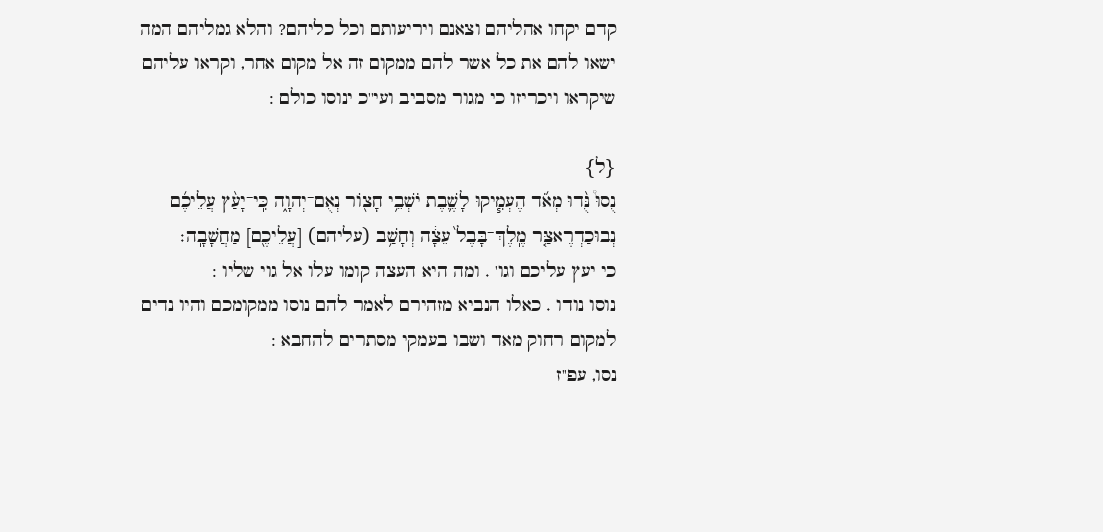קדם יקחו אהליהם וצאנם ויריעותם וכל כליהם? והלא גמליהם המה ישאו להם את כל אשר להם ממקום זה אל מקום אחר, וקראו עליהם שיקראו ויכריזו כי מגור מסביב ועי''כ ינוסו כולם :

{ל}
נֻסוּ֩ נֻּ֨דוּ מְאֹ֜ד הֶעְמִ֧יקוּ לָשֶׁ֛בֶת יֹשְׁבֵ֥י חָצ֖וֹר נְאֻם־יְהוָ֑ה כִּֽי־יָעַ֨ץ עֲלֵיכֶ֜ם נְבוּכַדְרֶאצַּ֤ר מֶֽלֶךְ־בָּבֶל֙ עֵצָ֔ה וְחָשַׁ֥ב (עליהם) [עֲלֵיכֶ֖ם] מַחֲשָׁבָֽה׃
כי יעץ עליכם וגו' . ומה היא העצה קומו עלו אל גוי שליו :
נוסו נודו . כאלו הנביא מזהירם לאמר להם נוסו ממקומכם והיו נדים למקום רחוק מאד ושבו בעמקי מסתרים להחבא :
נסו, עפ''ז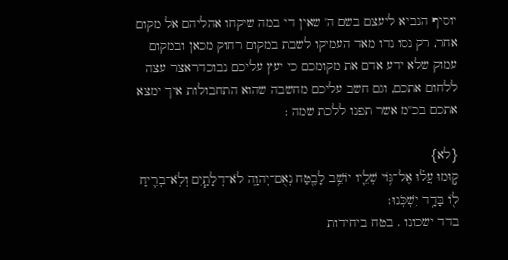יוסיף הנביא ליעצם בשם ה' שאין די במה שיקחו אהליהם אל מקום אחר, רק נסו נדו מאד העמיקו לשבת במקום רחוק מכאן ובמקום עמוק שלא ידע אדם את מקומכם כי יעץ עליכם נבוכדראצר עצה ללחום אתכם, וגם חשב עליכם מחשבה שהוא התחבולות איך ימצא אתכם בכ''מ אשר תפנו ללכת שמה :

{לא}
ק֣וּמוּ עֲל֗וּ אֶל־גּ֥וֹי שְׁלֵ֛יו יוֹשֵׁ֥ב לָבֶ֖טַח נְאֻם־יְהוָ֑ה לֹא־דְלָתַ֧יִם וְלֹֽא־בְרִ֛יחַ ל֖וֹ בָּדָ֥ד יִשְׁכֹּֽנוּ׃
בדד ישכונו . בטח ביחידות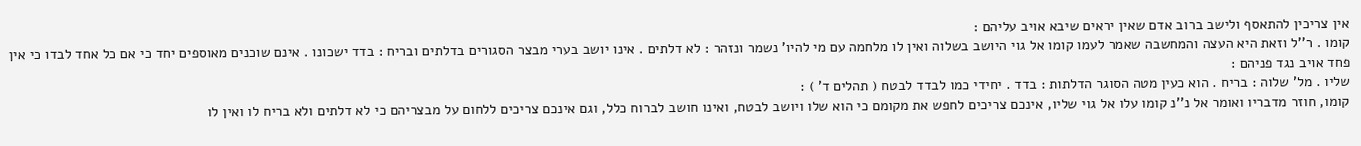אין צריכין להתאסף ולישב ברוב אדם שאין יראים שיבא אויב עליהם :
קומו . ר''ל וזאת היא העצה והמחשבה שאמר לעמו קומו אל גוי היושב בשלוה ואין לו מלחמה עם מי להיו' נשמר ונזהר : לא דלתים . אינו יושב בערי מבצר הסגורים בדלתים ובריח : בדד ישכונו . אינם שוכנים מאוספים יחד כי אם כל אחד לבדו כי אין פחד אויב נגד פניהם :
שליו . מל' שלוה : בריח . הוא כעין מטה הסוגר הדלתות : בדד . יחידי כמו לבדד לבטח ( תהלים ד' ) :
קומו, חוזר מדבריו ואומר אל נ''נ קומו עלו אל גוי שליו, אינכם צריכים לחפש את מקומם כי הוא שלו ויושב לבטח, ואינו חושב לברוח כלל, וגם אינכם צריכים ללחום על מבצריהם כי לא דלתים ולא בריח לו ואין לו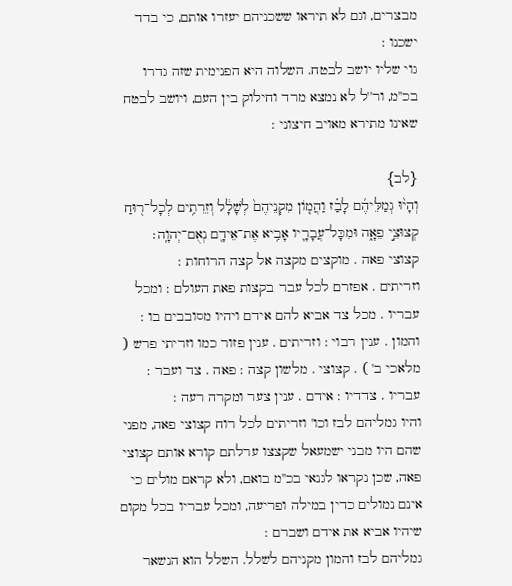מבצרים, וגם לא תיראו ששכניהם יעזרו אותם, כי בדד ישכנו :
גוי שליו יושב לבטח. השלוה היא הפנימית שזה גדרו בכ''מ, ור''ל לא נמצא מרד וחילוק בין העם, ויושב לבטח שאינו מתירא מאויב חיצוני :

{לב}
וְהָי֨וּ גְמַלֵּיהֶ֜ם לָבַ֗ז וַהֲמ֤וֹן מִקְנֵיהֶם֙ לְשָׁלָ֔ל וְזֵרִתִ֥ים לְכָל־ר֖וּחַ קְצוּצֵ֣י פֵאָ֑ה וּמִכָּל־עֲבָרָ֛יו אָבִ֥יא אֶת־אֵידָ֖ם נְאֻם־יְהוָֽה׃
קצוצי פאה . מוקצים מקצה אל קצה הרוחות :
וזריתים . אפזרם לכל עבר בקצות פאת העולם : ומכל עבריו . מכל צד אביא להם אידם ויהיו מסובבים בו :
והמון . ענין רבוי : וזריתים . ענין פזור כמו וזריתי פרש ( מלאכי ב' ) . קצוצי . מלשון קצה : פאה . צד ועבר : עבריו . צדדיו : אידם . ענין צער ומקרה רעה :
והיו גמליהם לבז וכו' וזריתים לכל רוח קצוצי פאה, מפני שהם היו מבני ישמעאל שקצצו ערלתם קורא אותם קצוצי פאה, שכן נקראו לגנאי בכ''מ בואם, ולא קראם מולים כי אינם נמולים כדין במילה ופריעה, ומכל עבריו בכל מקום שיהיו אביא את אידם ושברם :
גמליהם לבז והמון מקניהם לשלל. השלל הוא הנשאר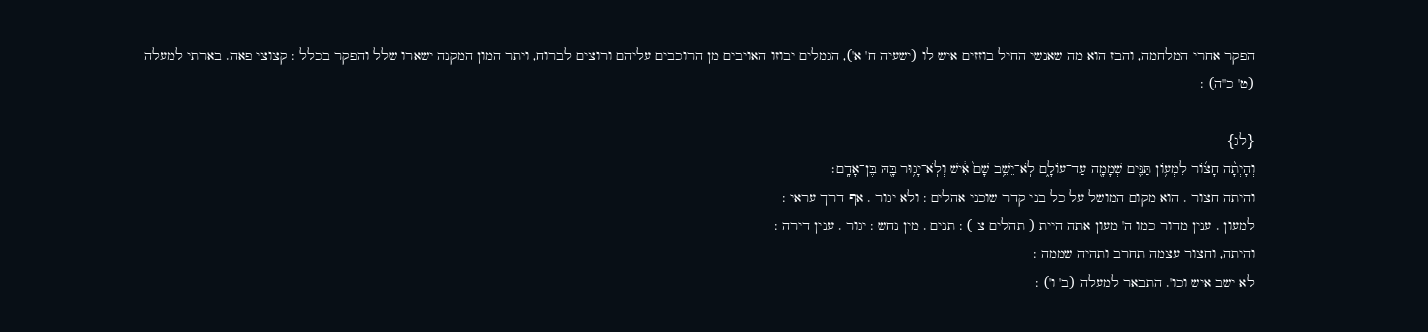הפקר אחרי המלחמה, והבז הוא מה שאנשי החיל בוזזים איש לו (ישעיה ח' א'), הגמלים יבוזו האויבים מן הרוכבים עליהם ורוצים לברוח, ויתר המון המקנה ישארו שלל והפקר בכלל : קצוצי פאה. בארתי למעלה (ט' כ''ה) :

{לג}
וְהָיְתָ֨ה חָצ֜וֹר לִמְע֥וֹן תַּנִּ֛ים שְׁמָמָ֖ה עַד־עוֹלָ֑ם לֹֽא־יֵשֵׁ֥ב שָׁם֙ אִ֔ישׁ וְלֹֽא־יָג֥וּר בָּ֖הּ בֶּן־אָדָֽם׃
והיתה חצור . הוא מקום המושל על כל בני קדר שוכני אהלים : ולא יגור . אף דרך עראי :
למעון . ענין מדור כמו ה' מעון אתה היית ( תהלים צ ) : תנים . מין נחש : יגור . ענין דירה :
והיתה, וחצור עצמה תחרב ותהיה שממה :
לא ישב איש וכו'. התבאר למעלה (ב' ו') :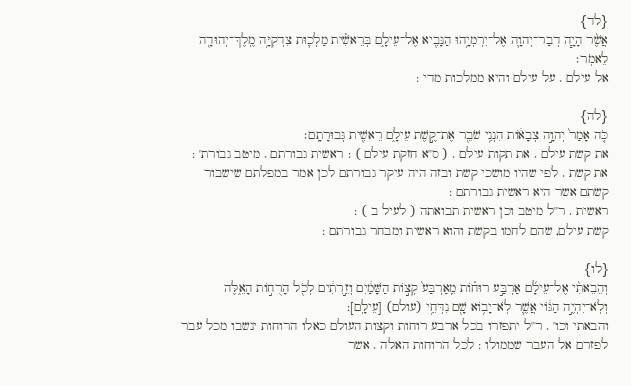{לד}
אֲשֶׁ֨ר הָיָ֧ה דְבַר־יְהוָ֛ה אֶל־יִרְמְיָ֥הוּ הַנָּבִ֖יא אֶל־עֵילָ֑ם בְּרֵאשִׁ֗ית מַלְכ֛וּת צִדְקִיָּ֥ה מֶֽלֶךְ־יְהוּדָ֖ה לֵאמֹֽר׃
אל עילם . על עילם והיא ממלכות מדי :

{לה}
כֹּ֤ה אָמַר֙ יְהוָ֣ה צְבָא֔וֹת הִנְנִ֥י שֹׁבֵ֖ר אֶת־קֶ֣שֶׁת עֵילָ֑ם רֵאשִׁ֖ית גְּבוּרָתָֽם׃
את קשת עילם . את תקות עילם . ( ס''א חזקת עילם ) : ראשית גבורתם . מיטב גבורת' :
את קשת . לפי שהיו מושכי קשת ובזה היה עיקר גבורתם לכן אמר במפלתם שישבור קשתם אשר היא ראשית גבורתם :
ראשית . ר''ל מיטב וכן ראשית תבואתה ( לעיל ב ) :
קשת עילם, שהם לחמו בקשת והוא ראשית ומבחר גבורתם :

{לו}
וְהֵבֵאתִ֨י אֶל־עֵילָ֜ם אַרְבַּ֣ע רוּח֗וֹת מֵֽאַרְבַּע֙ קְצ֣וֹת הַשָּׁמַ֔יִם וְזֵ֣רִתִ֔ים לְכֹ֖ל הָרֻח֣וֹת הָאֵ֑לֶּה וְלֹֽא־יִהְיֶ֣ה הַגּ֔וֹי אֲשֶׁ֛ר לֹֽא־יָב֥וֹא שָׁ֖ם נִדְּחֵ֥י (עולם) [עֵילָֽם]:
והבאתי וכו' . ר''ל יתפזרו בכל ארבע רוחות וקצות העולם כאלו הרוחות ינשבו מכל עבר לפזרם אל העבר שממולו : לכל הרוחות האלה . אשר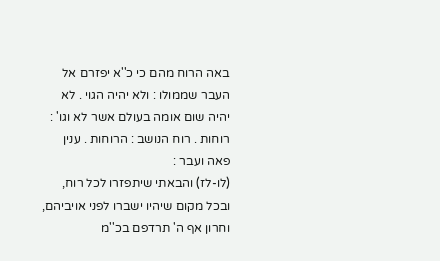באה הרוח מהם כי כ''א יפזרם אל העבר שממולו : ולא יהיה הגוי . לא יהיה שום אומה בעולם אשר לא וגו' :
רוחות . רוח הנושב : הרוחות . ענין פאה ועבר :
(לו-לז) והבאתי שיתפזרו לכל רוח, ובכל מקום שיהיו ישברו לפני אויביהם, וחרון אף ה' תרדפם בכ''מ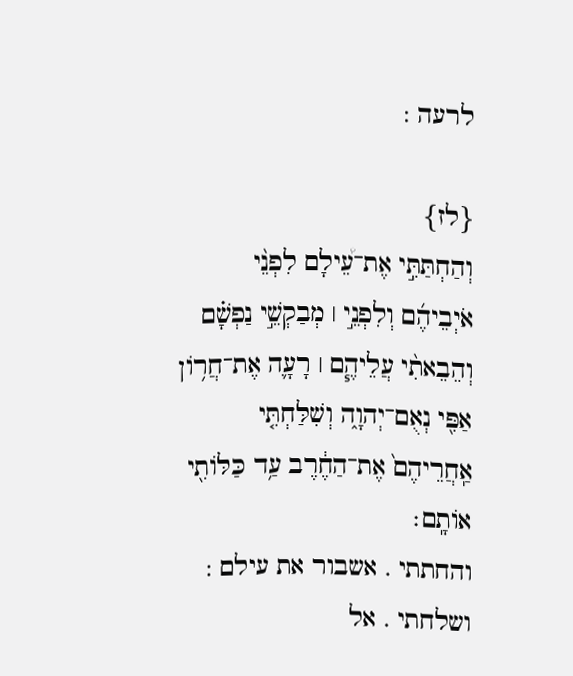לרעה :

{לז}
וְהַחְתַּתִּ֣י אֶת־עֵ֠ילָם לִפְנֵ֨י אֹיְבֵיהֶ֜ם וְלִפְנֵ֣י ׀ מְבַקְשֵׁ֣י נַפְשָׁ֗ם וְהֵבֵאתִ֨י עֲלֵיהֶ֧ם ׀ רָעָ֛ה אֶת־חֲר֥וֹן אַפִּ֖י נְאֻם־יְהוָ֑ה וְשִׁלַּחְתִּ֤י אַֽחֲרֵיהֶם֙ אֶת־הַחֶ֔רֶב עַ֥ד כַּלּוֹתִ֖י אוֹתָֽם׃
והחתתי . אשבור את עילם : ושלחתי . אל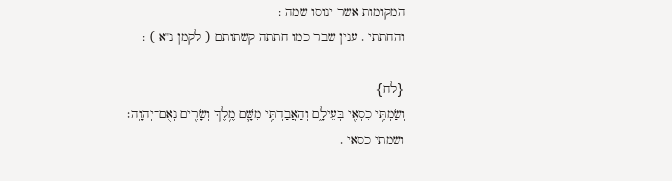המקומות אשר ינוסו שמה :
והחתתי . ענין שבר כמו חתתה קשתותם ( לקמן נ''א ) :

{לח}
וְשַׂמְתִּ֥י כִסְאִ֖י בְּעֵילָ֑ם וְהַאֲבַדְתִּ֥י מִשָּׁ֛ם מֶ֥לֶךְ וְשָׂרִ֖ים נְאֻם־יְהוָֽה׃
ושמתי כסאי .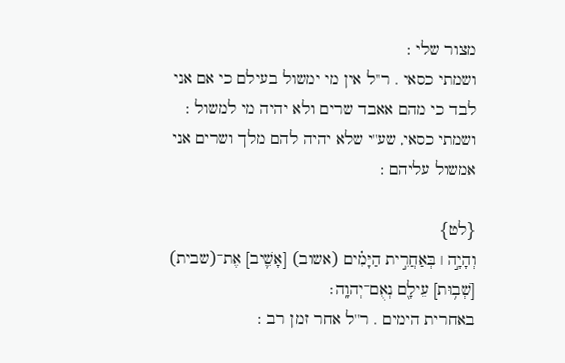מצור שלי :
ושמתי כסאי . ר''ל אין מי ימשול בעילם כי אם אני לבד כי מהם אאבד שרים ולא יהיה מי למשול :
ושמתי כסאי, שע''י שלא יהיה להם מלך ושרים אני אמשול עליהם :

{לט}
וְהָיָ֣ה ׀ בְּאַחֲרִ֣ית הַיָּמִ֗ים (אשוב) [אָשִׁ֛יב] אֶת־(שבית) [שְׁב֥וּת] עֵילָ֖ם נְאֻם־יְהוָֽה׃
באחרית הימים . ר''ל אחר זמן רב :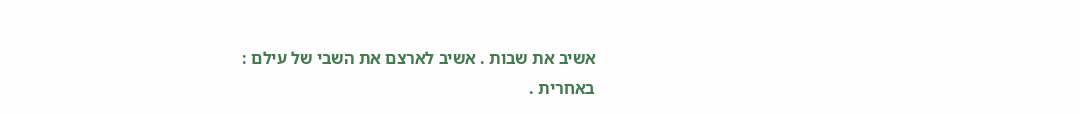אשיב את שבות . אשיב לארצם את השבי של עילם :
באחרית .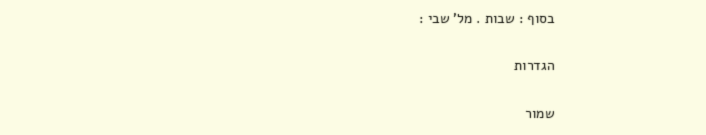בסוף : שבות . מל' שבי :

הגדרות

שמור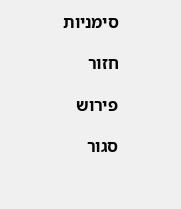סימניות

חזור

פירוש

סגור